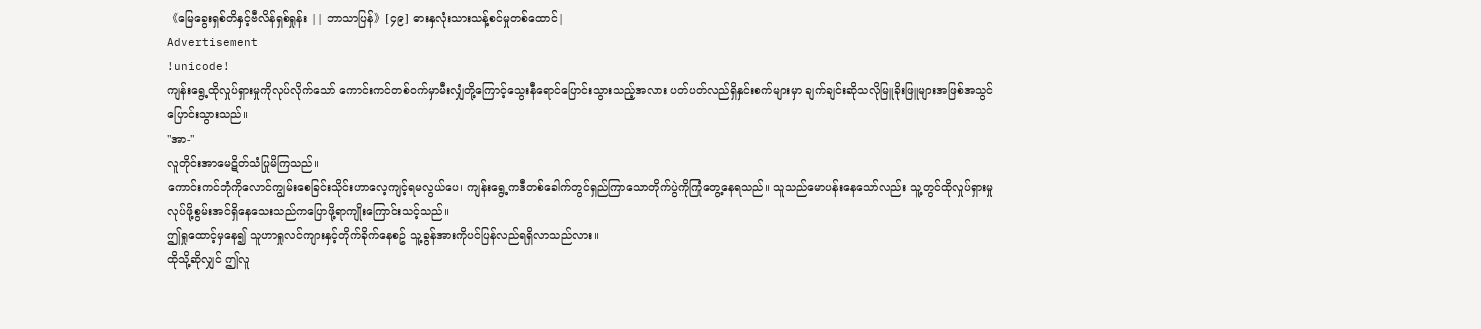《မြေခွေးရှစ်တိနှင့်ဗီလိန်ရှစ်ရှုန်း || ဘာသာပြန်》[၄၉] ဓားနှလုံးသားသန့်စင်မှုတစ်ထောင်|
Advertisement
!unicode!
ကျန်းရွေ့ထိုလှုပ်ရှားမှုကိုလုပ်လိုက်သော် ကောင်းကင်တစ်ဝက်မှာမီးလျှံတို့ကြောင့်သွေးနီရောင်ပြောင်းသွားသည့်အလား ပတ်ပတ်လည်ရှိနှင်းစက်များမှာ ချက်ချင်းဆိုသလိုမြူခိုးဖြူများအဖြစ်အသွင်ပြောင်းသွားသည်။
"အာ-"
လူတိုင်းအာမေဋိတ်သံပြုမိကြသည်။
ကောင်းကင်ဘုံကိုလောင်ကျွမ်းစေခြင်းသိုင်းဟာလေ့ကျင့်ရမလွယ်ပေ၊ ကျန်းရွေ့ကဒီတစ်ခေါက်တွင်ရှည်ကြာသောတိုက်ပွဲကိုကြုံတွေ့နေရသည်။ သူသည်မောပန်းနေသော်လည်း သူ့တွင်ထိုလှုပ်ရှားမှုလုပ်ဖို့စွမ်းအင်ရှိနေသေးသည်ကပြောဖို့ရာကျိုးကြောင်းသင့်သည်။
ဤရှုထောင့်မှနေ၍ သူဟာရှုလင်ကျားနှင့်တိုက်ခိုက်နေစဥ် သူ့ခွန်အားကိုပင်ပြန်လည်ရရှိလာသည်လား။
ထိုသို့ဆိုလျှင် ဤလူ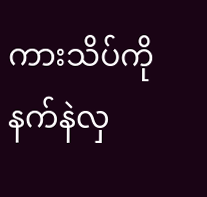ကားသိပ်ကိုနက်နဲလှ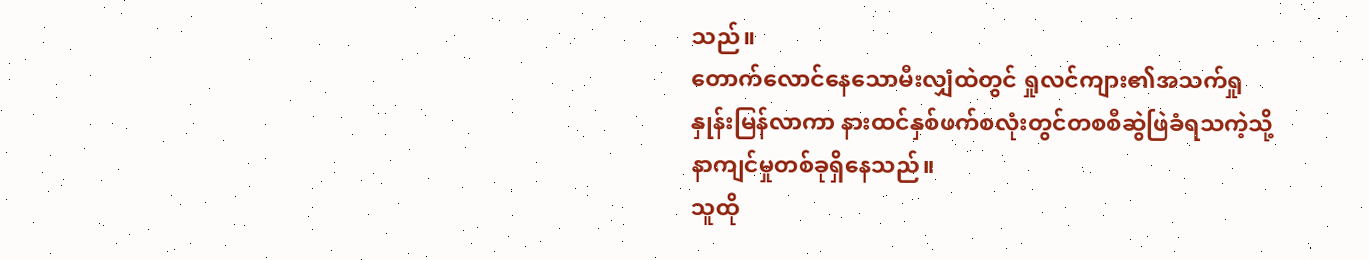သည်။
တောက်လောင်နေသောမီးလျှံထဲတွင် ရှုလင်ကျား၏အသက်ရှုနှုန်းမြန်လာကာ နားထင်နှစ်ဖက်စလုံးတွင်တစစီဆွဲဖြဲခံရသကဲ့သို့နာကျင်မှုတစ်ခုရှိနေသည်။
သူထို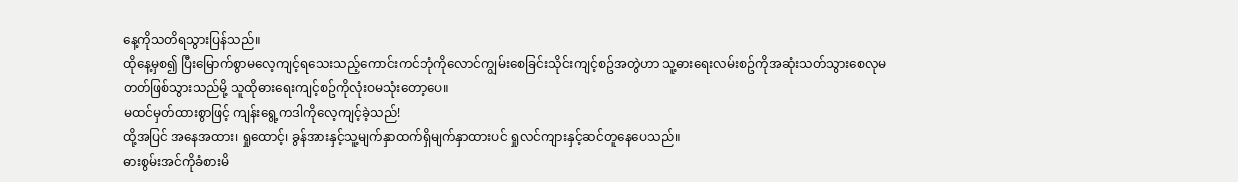နေ့ကိုသတိရသွားပြန်သည်။
ထိုနေ့မှစ၍ ပြီးမြောက်စွာမလေ့ကျင့်ရသေးသည့်ကောင်းကင်ဘုံကိုလောင်ကျွမ်းစေခြင်းသိုင်းကျင့်စဥ်အတွဲဟာ သူ့ဓားရေးလမ်းစဥ်ကိုအဆုံးသတ်သွားစေလုမတတ်ဖြစ်သွားသည်မို့ သူထိုဓားရေးကျင့်စဥ်ကိုလုံးဝမသုံးတော့ပေ။
မထင်မှတ်ထားစွာဖြင့် ကျန်းရွေ့ကဒါကိုလေ့ကျင့်ခဲ့သည်!
ထို့အပြင် အနေအထား၊ ရှုထောင့်၊ ခွန်အားနှင့်သူ့မျက်နှာထက်ရှိမျက်နှာထားပင် ရှုလင်ကျားနှင့်ဆင်တူနေပေသည်။
ဓားစွမ်းအင်ကိုခံစားမိ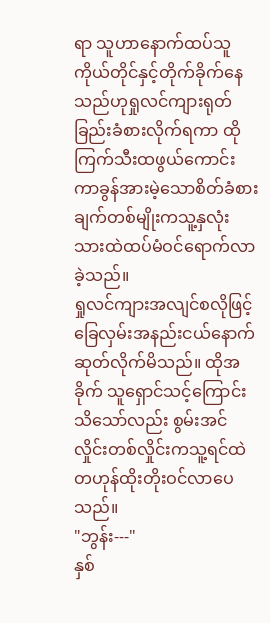ရာ သူဟာနောက်ထပ်သူကိုယ်တိုင်နှင့်တိုက်ခိုက်နေသည်ဟုရှုလင်ကျားရုတ်ခြည်းခံစားလိုက်ရကာ ထိုကြက်သီးထဖွယ်ကောင်းကာခွန်အားမဲ့သောစိတ်ခံစားချက်တစ်မျိုးကသူ့နှလုံးသားထဲထပ်မံဝင်ရောက်လာခဲ့သည်။
ရှုလင်ကျားအလျင်စလိုဖြင့်ခြေလှမ်းအနည်းငယ်နောက်ဆုတ်လိုက်မိသည်။ ထိုအခိုက် သူရှောင်သင့်ကြောင်းသိသော်လည်း စွမ်းအင်လှိုင်းတစ်လှိုင်းကသူ့ရင်ထဲတဟုန်ထိုးတိုးဝင်လာပေသည်။
"ဘွန်း---"
နှစ်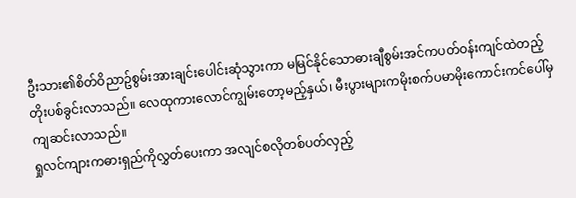ဦးသား၏စိတ်ဝိညာဥ်စွမ်းအားချင်းပေါင်းဆုံသွားကာ မမြင်နိုင်သောဓားချီစွမ်းအင်ကပတ်ဝန်းကျင်ထဲတည့်တိုးပစ်ခွင်းလာသည်။ လေထုကားလောင်ကျွမ်းတော့မည့်နှယ်၊ မီးပွားများကမိုးစက်ပမာမိုးကောင်းကင်ပေါ်မှကျဆင်းလာသည်။
ရှုလင်ကျားကဓားရှည်ကိုလွှတ်ပေးကာ အလျင်စလိုတစ်ပတ်လှည့်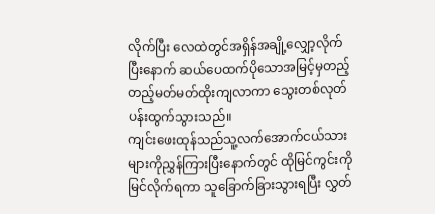လိုက်ပြီး လေထဲတွင်အရှိန်အချို့လျှော့လိုက်ပြီးနောက် ဆယ်ပေထက်ပိုသောအမြင့်မှတည့်တည့်မတ်မတ်ထိုးကျလာကာ သွေးတစ်လုတ်ပန်းထွက်သွားသည်။
ကျင်းဖေးထုန်သည်သူ့လက်အောက်ငယ်သားများကိုညွှန်ကြားပြီးနောက်တွင် ထိုမြင်ကွင်းကိုမြင်လိုက်ရကာ သူခြောက်ခြားသွားရပြီး လွှတ်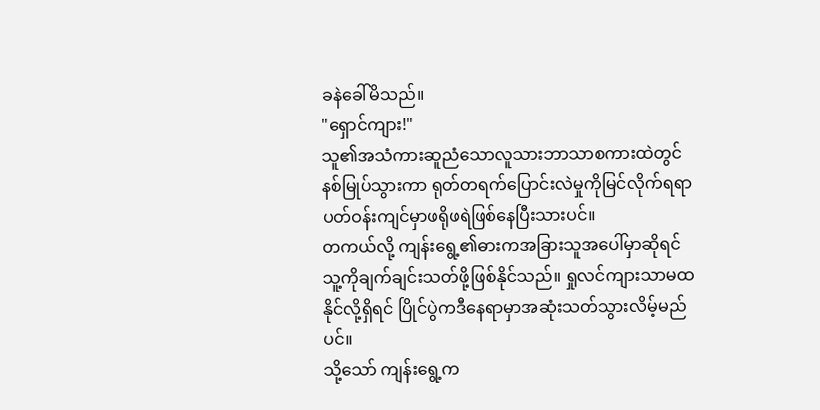ခနဲခေါ်မိသည်။
"ရှောင်ကျား!"
သူ၏အသံကားဆူညံသောလူသားဘာသာစကားထဲတွင်နစ်မြုပ်သွားကာ ရုတ်တရက်ပြောင်းလဲမှုကိုမြင်လိုက်ရရာ ပတ်ဝန်းကျင်မှာဖရိုဖရဲဖြစ်နေပြီးသားပင်။
တကယ်လို့ ကျန်းရွေ့၏ဓားကအခြားသူအပေါ်မှာဆိုရင် သူ့ကိုချက်ချင်းသတ်ဖို့ဖြစ်နိုင်သည်။ ရှုလင်ကျားသာမထနိုင်လို့ရှိရင် ပြိုင်ပွဲကဒီနေရာမှာအဆုံးသတ်သွားလိမ့်မည်ပင်။
သို့သော် ကျန်းရွေ့က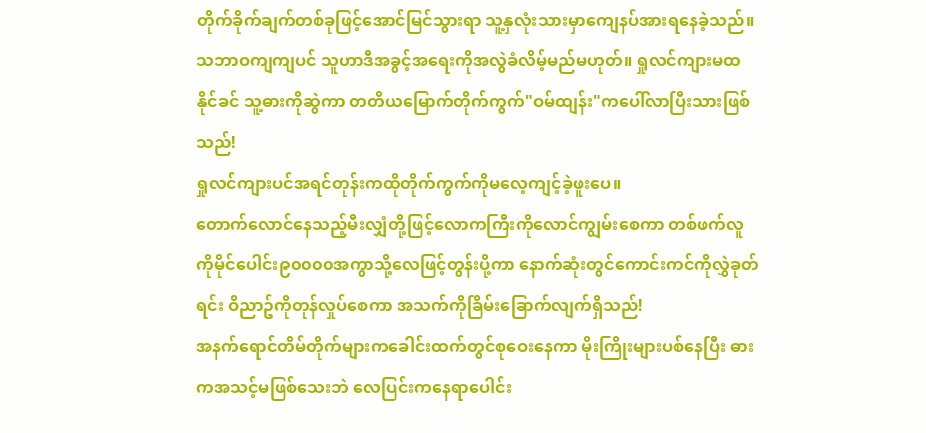တိုက်ခိုက်ချက်တစ်ခုဖြင့်အောင်မြင်သွားရာ သူ့နှလုံးသားမှာကျေနပ်အားရနေခဲ့သည်။ သဘာဝကျကျပင် သူဟာဒီအခွင့်အရေးကိုအလွဲခံလိမ့်မည်မဟုတ်။ ရှုလင်ကျားမထနိုင်ခင် သူ့ဓားကိုဆွဲကာ တတိယမြောက်တိုက်ကွက်"ဝမ်ထျန်း"ကပေါ်လာပြီးသားဖြစ်သည်!
ရှုလင်ကျားပင်အရင်တုန်းကထိုတိုက်ကွက်ကိုမလေ့ကျင့်ခဲ့ဖူးပေ။
တောက်လောင်နေသည့်မီးလျှံတို့ဖြင့်လောကကြီးကိုလောင်ကျွမ်းစေကာ တစ်ဖက်လူကိုမိုင်ပေါင်း၉၀၀၀၀အကွာသို့လေဖြင့်တွန်းပို့ကာ နောက်ဆုံးတွင်ကောင်းကင်ကိုလွှဲခုတ်ရင်း ဝိညာဥ်ကိုတုန်လှုပ်စေကာ အသက်ကိုခြိမ်းခြောက်လျက်ရှိသည်!
အနက်ရောင်တိမ်တိုက်များကခေါင်းထက်တွင်စုဝေးနေကာ မိုးကြိုးများပစ်နေပြီး ဓားကအသင့်မဖြစ်သေးဘဲ လေပြင်းကနေရာပေါင်း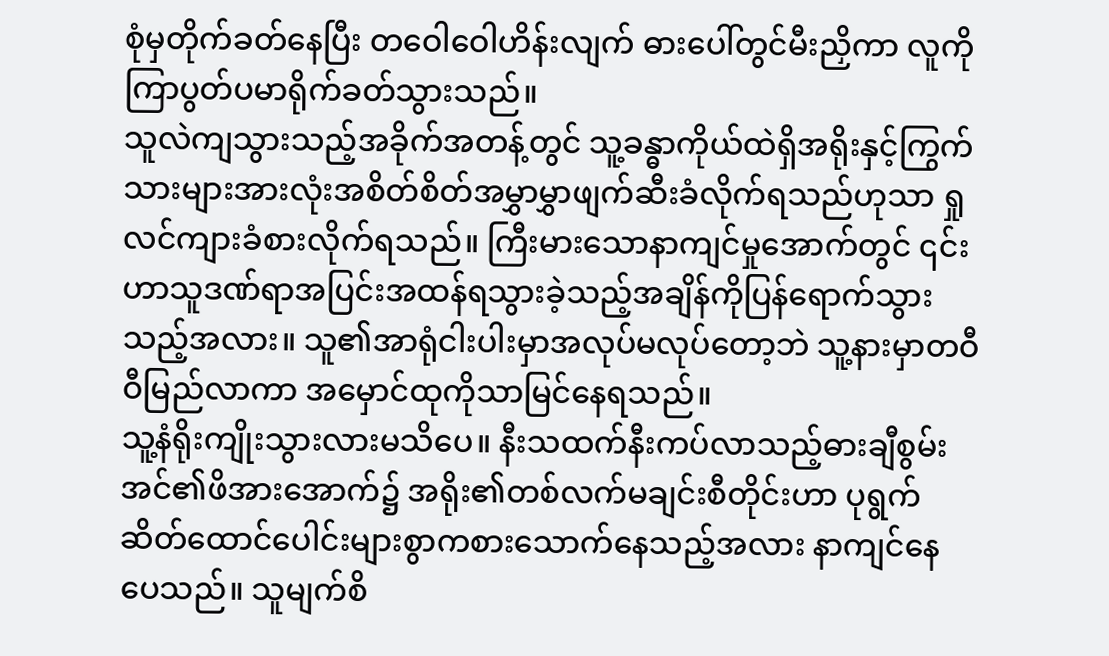စုံမှတိုက်ခတ်နေပြီး တဝေါဝေါဟိန်းလျက် ဓားပေါ်တွင်မီးညှိကာ လူကိုကြာပွတ်ပမာရိုက်ခတ်သွားသည်။
သူလဲကျသွားသည့်အခိုက်အတန့်တွင် သူ့ခန္ဓာကိုယ်ထဲရှိအရိုးနှင့်ကြွက်သားများအားလုံးအစိတ်စိတ်အမွှာမွှာဖျက်ဆီးခံလိုက်ရသည်ဟုသာ ရှုလင်ကျားခံစားလိုက်ရသည်။ ကြီးမားသောနာကျင်မှုအောက်တွင် ၎င်းဟာသူဒဏ်ရာအပြင်းအထန်ရသွားခဲ့သည့်အချိန်ကိုပြန်ရောက်သွားသည့်အလား။ သူ၏အာရုံငါးပါးမှာအလုပ်မလုပ်တော့ဘဲ သူ့နားမှာတဝီဝီမြည်လာကာ အမှောင်ထုကိုသာမြင်နေရသည်။
သူ့နံရိုးကျိုးသွားလားမသိပေ။ နီးသထက်နီးကပ်လာသည့်ဓားချီစွမ်းအင်၏ဖိအားအောက်၌ အရိုး၏တစ်လက်မချင်းစီတိုင်းဟာ ပုရွက်ဆိတ်ထောင်ပေါင်းများစွာကစားသောက်နေသည့်အလား နာကျင်နေပေသည်။ သူမျက်စိ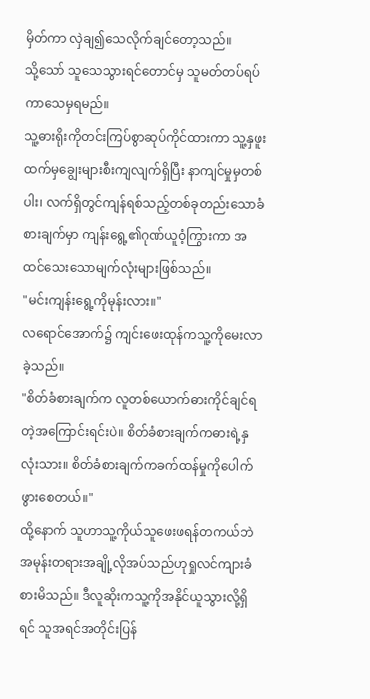မှိတ်ကာ လှဲချ၍သေလိုက်ချင်တော့သည်။
သို့သော် သူသေသွားရင်တောင်မှ သူမတ်တပ်ရပ်ကာသေမှရမည်။
သူ့ဓားရိုးကိုတင်းကြပ်စွာဆုပ်ကိုင်ထားကာ သူ့နှဖူးထက်မှချွေးများစီးကျလျက်ရှိပြီး နာကျင်မှုမှတစ်ပါး၊ လက်ရှိတွင်ကျန်ရစ်သည့်တစ်ခုတည်းသောခံစားချက်မှာ ကျန်းရွေ့၏ဂုဏ်ယူဝံ့ကြွားကာ အထင်သေးသောမျက်လုံးများဖြစ်သည်။
"မင်းကျန်းရွေ့ကိုမုန်းလား။"
လရောင်အောက်၌ ကျင်းဖေးထုန်ကသူ့ကိုမေးလာခဲ့သည်။
"စိတ်ခံစားချက်က လူတစ်ယောက်ဓားကိုင်ချင်ရတဲ့အကြောင်းရင်းပဲ။ စိတ်ခံစားချက်ကဓားရဲ့နှလုံးသား။ စိတ်ခံစားချက်ကခက်ထန်မှုကိုပေါက်ဖွားစေတယ်။"
ထို့နောက် သူဟာသူ့ကိုယ်သူဖေးဖရန်တကယ်ဘဲအမုန်းတရားအချို့လိုအပ်သည်ဟုရှုလင်ကျားခံစားမိသည်။ ဒီလူဆိုးကသူ့ကိုအနိုင်ယူသွားလို့ရှိရင် သူအရင်အတိုင်းပြန်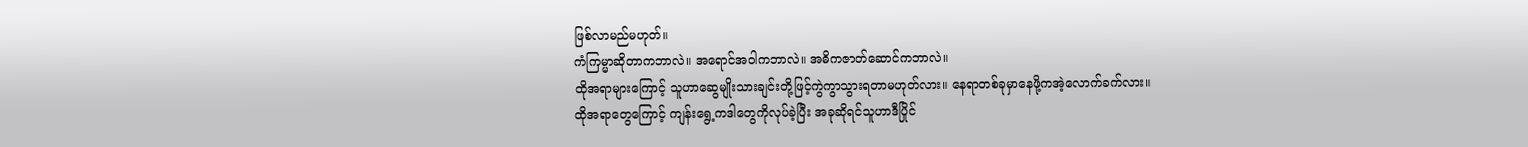ဖြစ်လာမည်မဟုတ်။
ကံကြမ္မာဆိုတာကဘာလဲ။ အရောင်အဝါကဘာလဲ။ အဓိကဇာတ်ဆောင်ကဘာလဲ။
ထိုအရာများကြောင့် သူဟာဆွေမျိုးသားချင်းတို့ဖြင့်ကွဲကွာသွားရတာမဟုတ်လား။ နေရာတစ်ခုမှာနေဖို့ကအဲ့လောက်ခက်လား။
ထိုအရာတွေကြောင့် ကျန်းရွေ့ကဒါတွေကိုလုပ်ခဲ့ပြီး အခုဆိုရင်သူဟာဒီပြိုင်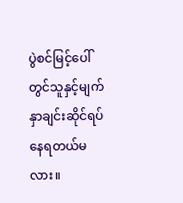ပွဲစင်မြင့်ပေါ်တွင်သူနှင့်မျက်နှာချင်းဆိုင်ရပ်နေရတယ်မလား။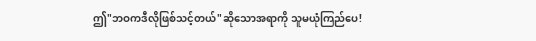ဤ"ဘဝကဒီလိုဖြစ်သင့်တယ်"ဆိုသောအရာကို သူမယုံကြည်ပေ!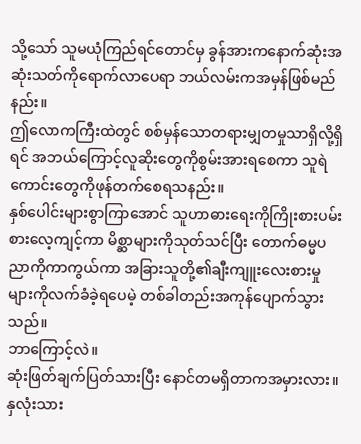သို့သော် သူမယုံကြည်ရင်တောင်မှ ခွန်အားကနောက်ဆုံးအဆုံးသတ်ကိုရောက်လာပေရာ ဘယ်လမ်းကအမှန်ဖြစ်မည်နည်း။
ဤလောကကြီးထဲတွင် စစ်မှန်သောတရားမျှတမှုသာရှိလို့ရှိရင် အဘယ်ကြောင့်လူဆိုးတွေကိုစွမ်းအားရစေကာ သူရဲကောင်းတွေကိုဖုန်တက်စေရသနည်း။
နှစ်ပေါင်းများစွာကြာအောင် သူဟာဓားရေးကိုကြိုးစားပမ်းစားလေ့ကျင့်ကာ မိစ္ဆာများကိုသုတ်သင်ပြီး တောက်ဓမ္မပညာကိုကာကွယ်ကာ အခြားသူတို့၏ချီးကျူးလေးစားမှုများကိုလက်ခံခဲ့ရပေမဲ့ တစ်ခါတည်းအကုန်ပျောက်သွားသည်။
ဘာကြောင့်လဲ။
ဆုံးဖြတ်ချက်ပြတ်သားပြီး နောင်တမရှိတာကအမှားလား။
နှလုံးသား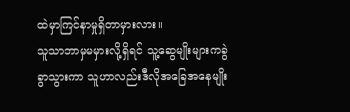ထဲမှာကြင်နာမှုရှိတာမှားလား။
သူသာဘာမှမမှားလို့ရှိရင် သူ့ဆွေမျိုးများကခွဲခွာသွားကာ သူဟာလည်းဒီလိုအခြေအနေမျိုး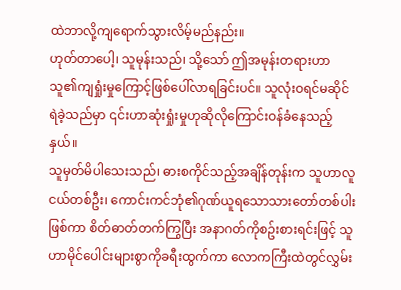ထဲဘာလို့ကျရောက်သွားလိမ့်မည်နည်း။
ဟုတ်တာပေါ့၊ သူမုန်းသည်၊ သို့သော် ဤအမုန်းတရားဟာသူ၏ကျရှုံးမှုကြောင့်ဖြစ်ပေါ်လာရခြင်းပင်။ သူလုံးဝရင်မဆိုင်ရဲခဲ့သည်မှာ ၎င်းဟာဆုံးရှုံးမှုဟုဆိုလိုကြောင်းဝန်ခံနေသည့်နှယ်။
သူမှတ်မိပါသေးသည်၊ ဓားစကိုင်သည့်အချိန်တုန်းက သူဟာလူငယ်တစ်ဦး၊ ကောင်းကင်ဘုံ၏ဂုဏ်ယူရသောသားတော်တစ်ပါးဖြစ်ကာ စိတ်ဓာတ်တက်ကြွပြီး အနာဂတ်ကိုစဥ်းစားရင်းဖြင့် သူဟာမိုင်ပေါင်းများစွာကိုခရီးထွက်ကာ လောကကြီးထဲတွင်လွှမ်း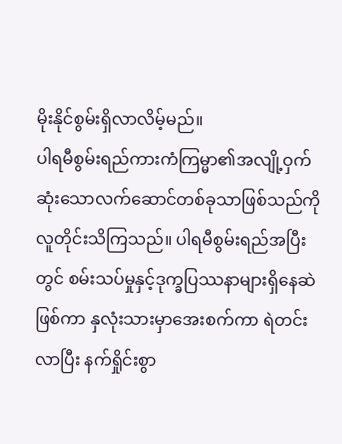မိုးနိုင်စွမ်းရှိလာလိမ့်မည်။
ပါရမီစွမ်းရည်ကားကံကြမ္မာ၏အလျို့ဝှက်ဆုံးသောလက်ဆောင်တစ်ခုသာဖြစ်သည်ကိုလူတိုင်းသိကြသည်။ ပါရမီစွမ်းရည်အပြီးတွင် စမ်းသပ်မှုနှင့်ဒုက္ခပြဿနာများရှိနေဆဲဖြစ်ကာ နှလုံးသားမှာအေးစက်ကာ ရဲတင်းလာပြီး နက်ရှိုင်းစွာ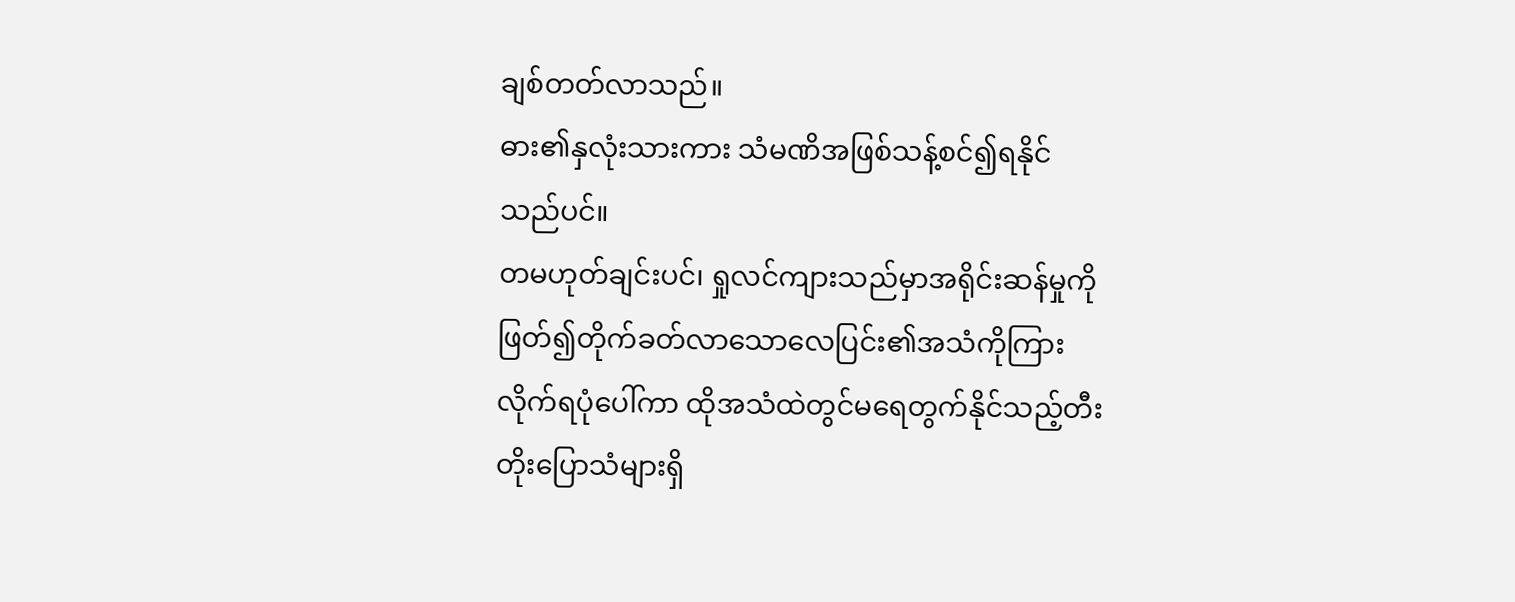ချစ်တတ်လာသည်။
ဓား၏နှလုံးသားကား သံမဏိအဖြစ်သန့်စင်၍ရနိုင်သည်ပင်။
တမဟုတ်ချင်းပင်၊ ရှုလင်ကျားသည်မှာအရိုင်းဆန်မှုကိုဖြတ်၍တိုက်ခတ်လာသောလေပြင်း၏အသံကိုကြားလိုက်ရပုံပေါ်ကာ ထိုအသံထဲတွင်မရေတွက်နိုင်သည့်တီးတိုးပြောသံများရှိ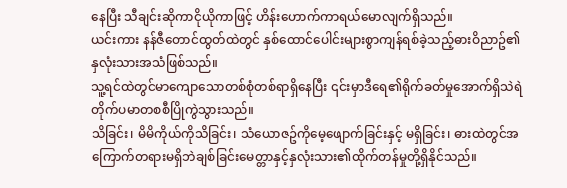နေပြီး သီချင်းဆိုကာငိုယိုကာဖြင့် ဟိန်းဟောက်ကာရယ်မောလျက်ရှိသည်။
ယင်းကား နန်ဇီတောင်ထွတ်ထဲတွင် နှစ်ထောင်ပေါင်းများစွာကျန်ရစ်ခဲ့သည့်ဓားဝိညာဥ်၏နှလုံးသားအသံဖြစ်သည်။
သူ့ရင်ထဲတွင်မာကျောသောတစ်စုံတစ်ရာရှိနေပြီး ၎င်းမှာဒီရေ၏ရိုက်ခတ်မှုအောက်ရှိသဲရဲတိုက်ပမာတစစီပြိုကွဲသွားသည်။
သိခြင်း၊ မိမိကိုယ်ကိုသိခြင်း၊ သံယောဇဥ်ကိုမေ့ဖျောက်ခြင်းနှင့် မရှိခြင်း၊ ဓားထဲတွင်အကြောက်တရားမရှိဘဲချစ်ခြင်းမေတ္တာနှင့်နှလုံးသား၏ထိုက်တန်မှုတို့ရှိနိုင်သည်။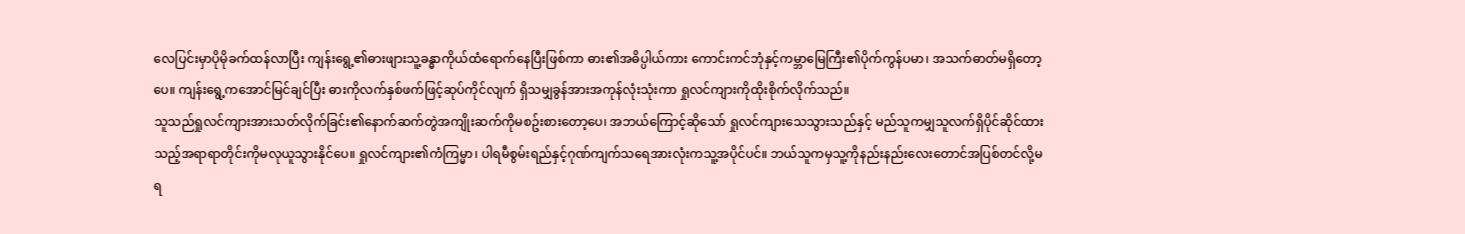လေပြင်းမှာပိုမိုခက်ထန်လာပြီး ကျန်းရွေ့၏ဓားဖျားသူ့ခန္ဓာကိုယ်ထံရောက်နေပြီးဖြစ်ကာ ဓား၏အဓိပ္ပါယ်ကား ကောင်းကင်ဘုံနှင့်ကမ္ဘာမြေကြီး၏ပိုက်ကွန်ပမာ၊ အသက်ဓာတ်မရှိတော့ပေ။ ကျန်းရွေ့ကအောင်မြင်ချင်ပြီး ဓားကိုလက်နှစ်ဖက်ဖြင့်ဆုပ်ကိုင်လျက် ရှိသမျှခွန်အားအကုန်လုံးသုံးကာ ရှုလင်ကျားကိုထိုးစိုက်လိုက်သည်။
သူသည်ရှုလင်ကျားအားသတ်လိုက်ခြင်း၏နောက်ဆက်တွဲအကျိုးဆက်ကိုမစဥ်းစားတော့ပေ၊ အဘယ်ကြောင့်ဆိုသော် ရှုလင်ကျားသေသွားသည်နှင့် မည်သူကမျှသူလက်ရှိပိုင်ဆိုင်ထားသည့်အရာရာတိုင်းကိုမလုယူသွားနိုင်ပေ။ ရှုလင်ကျား၏ကံကြမ္မာ၊ ပါရမီစွမ်းရည်နှင့်ဂုဏ်ကျက်သရေအားလုံးကသူ့အပိုင်ပင်။ ဘယ်သူကမှသူ့ကိုနည်းနည်းလေးတောင်အပြစ်တင်လို့မရ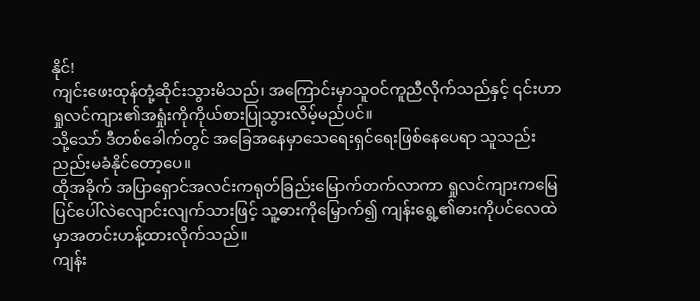နိုင်!
ကျင်းဖေးထုန်တုံ့ဆိုင်းသွားမိသည်၊ အကြောင်းမှာသူဝင်ကူညီလိုက်သည်နှင့် ၎င်းဟာရှုလင်ကျား၏အရှုံးကိုကိုယ်စားပြုသွားလိမ့်မည်ပင်။
သို့သော် ဒီတစ်ခေါက်တွင် အခြေအနေမှာသေရေးရှင်ရေးဖြစ်နေပေရာ သူသည်းညည်းမခံနိုင်တော့ပေ။
ထိုအခိုက် အပြာရှောင်အလင်းကရုတ်ခြည်းမြောက်တက်လာကာ ရှုလင်ကျားကမြေပြင်ပေါ်လဲလျောင်းလျက်သားဖြင့် သူ့ဓားကိုမြှောက်၍ ကျန်းရွေ့၏ဓားကိုပင်လေထဲမှာအတင်းဟန့်ထားလိုက်သည်။
ကျန်း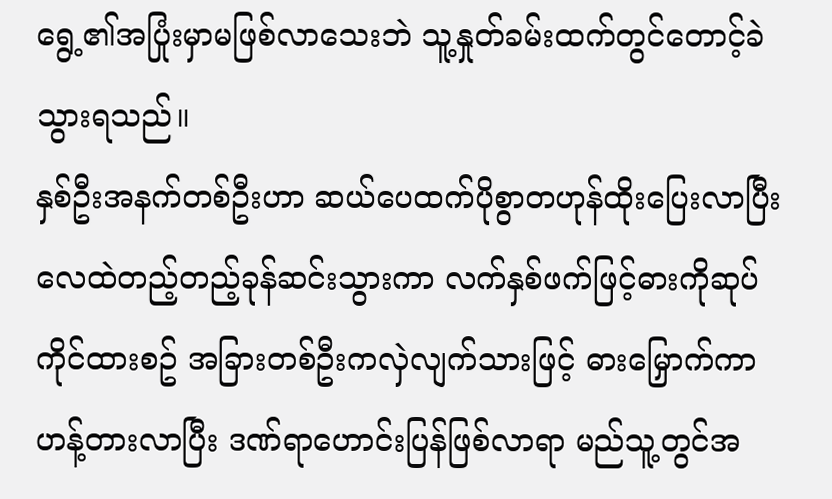ရွေ့၏အပြုံးမှာမဖြစ်လာသေးဘဲ သူ့နှုတ်ခမ်းထက်တွင်တောင့်ခဲသွားရသည်။
နှစ်ဦးအနက်တစ်ဦးဟာ ဆယ်ပေထက်ပိုစွာတဟုန်ထိုးပြေးလာပြီး လေထဲတည့်တည့်ခုန်ဆင်းသွားကာ လက်နှစ်ဖက်ဖြင့်ဓားကိုဆုပ်ကိုင်ထားစဥ် အခြားတစ်ဦးကလှဲလျက်သားဖြင့် ဓားမြှောက်ကာဟန့်တားလာပြီး ဒဏ်ရာဟောင်းပြန်ဖြစ်လာရာ မည်သူ့တွင်အ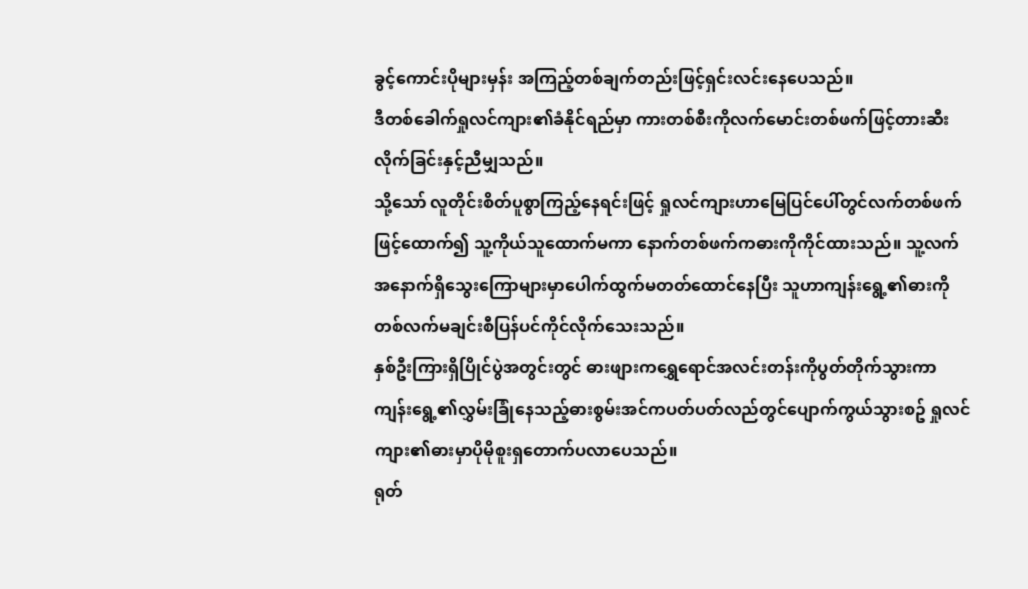ခွင့်ကောင်းပိုများမှန်း အကြည့်တစ်ချက်တည်းဖြင့်ရှင်းလင်းနေပေသည်။
ဒီတစ်ခေါက်ရှုလင်ကျား၏ခံနိုင်ရည်မှာ ကားတစ်စီးကိုလက်မောင်းတစ်ဖက်ဖြင့်တားဆီးလိုက်ခြင်းနှင့်ညီမျှသည်။
သို့သော် လူတိုင်းစိတ်ပူစွာကြည့်နေရင်းဖြင့် ရှုလင်ကျားဟာမြေပြင်ပေါ်တွင်လက်တစ်ဖက်ဖြင့်ထောက်၍ သူ့ကိုယ်သူထောက်မကာ နောက်တစ်ဖက်ကဓားကိုကိုင်ထားသည်။ သူ့လက်အနောက်ရှိသွေးကြောများမှာပေါက်ထွက်မတတ်ထောင်နေပြီး သူဟာကျန်းရွေ့၏ဓားကိုတစ်လက်မချင်းစီပြန်ပင်ကိုင်လိုက်သေးသည်။
နှစ်ဦးကြားရှိပြိုင်ပွဲအတွင်းတွင် ဓားဖျားကရွှေရောင်အလင်းတန်းကိုပွတ်တိုက်သွားကာ ကျန်းရွေ့၏လွှမ်းခြုံနေသည့်ဓားစွမ်းအင်ကပတ်ပတ်လည်တွင်ပျောက်ကွယ်သွားစဥ် ရှုလင်ကျား၏ဓားမှာပိုမိုစူးရှတောက်ပလာပေသည်။
ရုတ်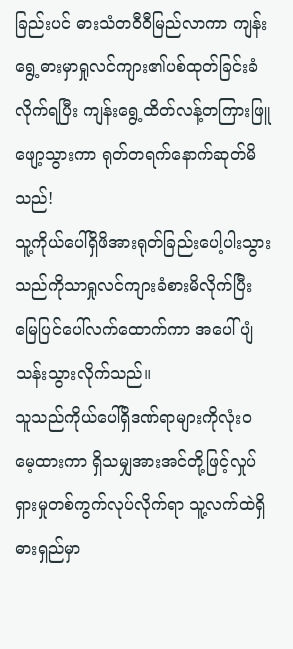ခြည်းပင် ဓားသံတဝီဝီမြည်လာကာ ကျန်းရွေ့ဓားမှာရှုလင်ကျား၏ပစ်ထုတ်ခြင်းခံလိုက်ရပြီး ကျန်းရွေ့ထိတ်လန့်တကြားဖြူဖျော့သွားကာ ရုတ်တရက်နောက်ဆုတ်မိသည်!
သူ့ကိုယ်ပေါ်ရှိဖိအားရုတ်ခြည်းပေါ့ပါးသွားသည်ကိုသာရှုလင်ကျားခံစားမိလိုက်ပြီး မြေပြင်ပေါ်လက်ထောက်ကာ အပေါ်ပျံသန်းသွားလိုက်သည်။
သူသည်ကိုယ်ပေါ်ရှိဒဏ်ရာများကိုလုံးဝမေ့ထားကာ ရှိသမျှအားအင်တို့ဖြင့်လှုပ်ရှားမှုတစ်ကွက်လုပ်လိုက်ရာ သူ့လက်ထဲရှိဓားရှည်မှာ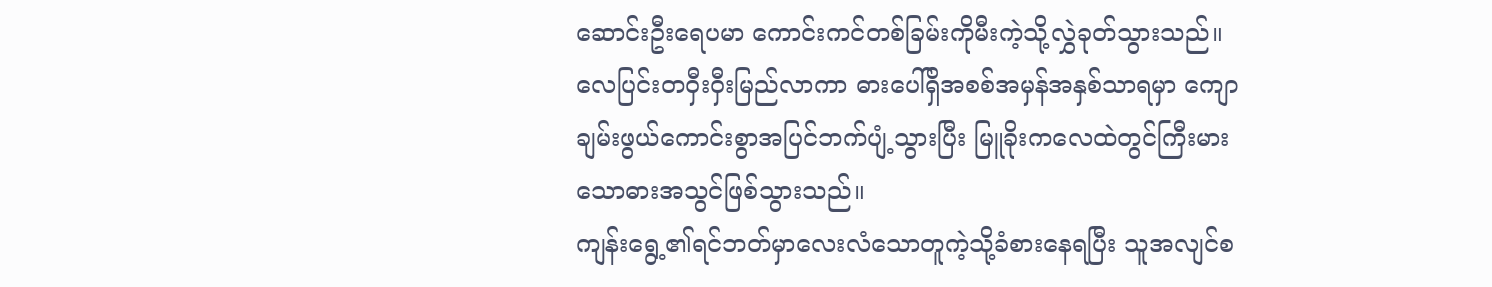ဆောင်းဦးရေပမာ ကောင်းကင်တစ်ခြမ်းကိုမီးကဲ့သို့လွှဲခုတ်သွားသည်။
လေပြင်းတဝှီးဝှီးမြည်လာကာ ဓားပေါ်ရှိအစစ်အမှန်အနှစ်သာရမှာ ကျောချမ်းဖွယ်ကောင်းစွာအပြင်ဘက်ပျံ့သွားပြီး မြူခိုးကလေထဲတွင်ကြီးမားသောဓားအသွင်ဖြစ်သွားသည်။
ကျန်းရွေ့၏ရင်ဘတ်မှာလေးလံသောတူကဲ့သို့ခံစားနေရပြီး သူအလျင်စ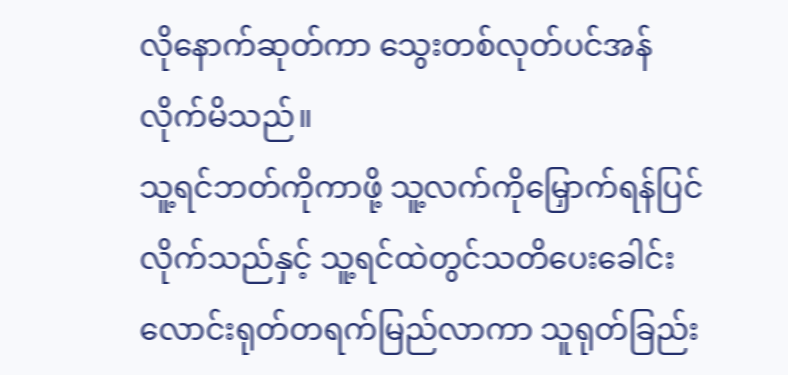လိုနောက်ဆုတ်ကာ သွေးတစ်လုတ်ပင်အန်လိုက်မိသည်။
သူ့ရင်ဘတ်ကိုကာဖို့ သူ့လက်ကိုမြှောက်ရန်ပြင်လိုက်သည်နှင့် သူ့ရင်ထဲတွင်သတိပေးခေါင်းလောင်းရုတ်တရက်မြည်လာကာ သူရုတ်ခြည်း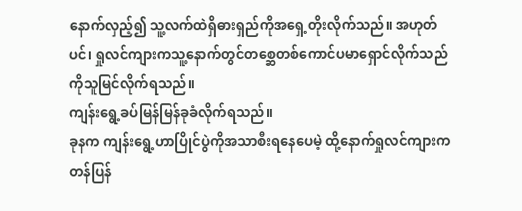နောက်လှည့်၍ သူ့လက်ထဲရှိဓားရှည်ကိုအရှေ့တိုးလိုက်သည်။ အဟုတ်ပင်၊ ရှုလင်ကျားကသူ့နောက်တွင်တစ္ဆေတစ်ကောင်ပမာရှောင်လိုက်သည်ကိုသူမြင်လိုက်ရသည်။
ကျန်းရွေ့ခပ်မြန်မြန်ခုခံလိုက်ရသည်။
ခုနက ကျန်းရွေ့ဟာပြိုင်ပွဲကိုအသာစီးရနေပေမဲ့ ထို့နောက်ရှုလင်ကျားကတန်ပြန်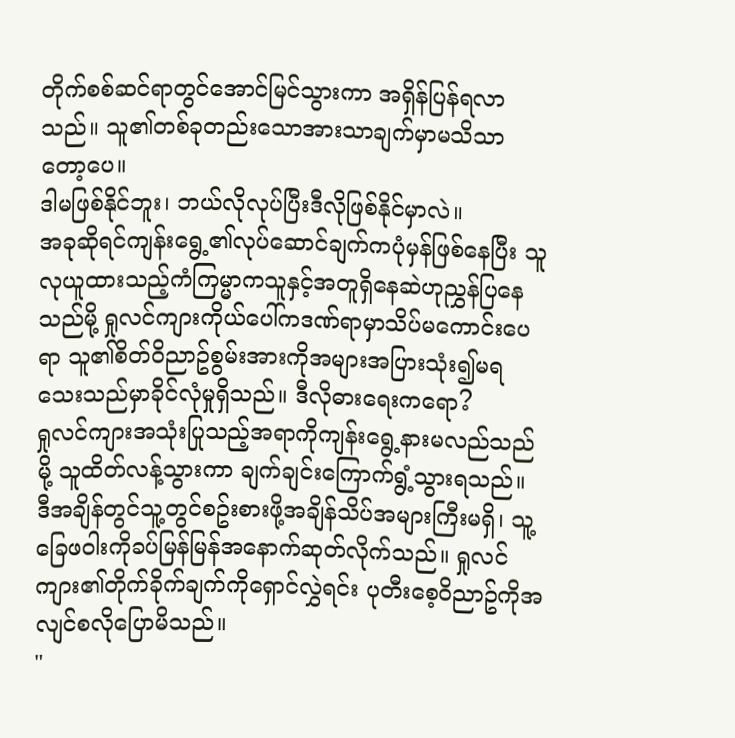တိုက်စစ်ဆင်ရာတွင်အောင်မြင်သွားကာ အရှိန်ပြန်ရလာသည်။ သူ၏တစ်ခုတည်းသောအားသာချက်မှာမသိသာတော့ပေ။
ဒါမဖြစ်နိုင်ဘူး၊ ဘယ်လိုလုပ်ပြီးဒီလိုဖြစ်နိုင်မှာလဲ။
အခုဆိုရင်ကျန်းရွေ့၏လုပ်ဆောင်ချက်ကပုံမှန်ဖြစ်နေပြီး သူလုယူထားသည့်ကံကြမ္မာကသူနှင့်အတူရှိနေဆဲဟုညွှန်ပြနေသည်မို့ ရှုလင်ကျားကိုယ်ပေါ်ကဒဏ်ရာမှာသိပ်မကောင်းပေရာ သူ၏စိတ်ဝိညာဥ်စွမ်းအားကိုအများအပြားသုံး၍မရသေးသည်မှာခိုင်လုံမှုရှိသည်။ ဒီလိုဓားရေးကရော?
ရှုလင်ကျားအသုံးပြုသည့်အရာကိုကျန်းရွေ့နားမလည်သည်မို့ သူထိတ်လန့်သွားကာ ချက်ချင်းကြောက်ရွံ့သွားရသည်။
ဒီအချိန်တွင်သူ့တွင်စဥ်းစားဖို့အချိန်သိပ်အများကြီးမရှိ၊ သူ့ခြေဖဝါးကိုခပ်မြန်မြန်အနောက်ဆုတ်လိုက်သည်။ ရှုလင်ကျား၏တိုက်ခိုက်ချက်ကိုရှောင်လွှဲရင်း ပုတီးစေ့ဝိညာဥ်ကိုအလျင်စလိုပြောမိသည်။
"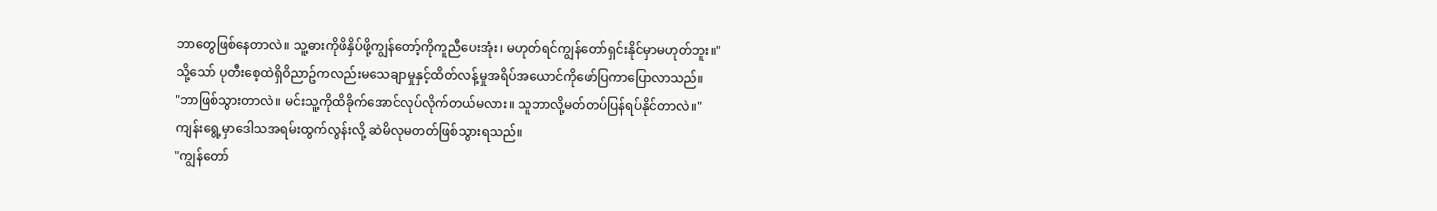ဘာတွေဖြစ်နေတာလဲ။ သူ့ဓားကိုဖိနှိပ်ဖို့ကျွန်တော့်ကိုကူညီပေးအုံး၊ မဟုတ်ရင်ကျွန်တော်ရှင်းနိုင်မှာမဟုတ်ဘူး။"
သို့သော် ပုတီးစေ့ထဲရှိဝိညာဥ်ကလည်းမသေချာမှုနှင့်ထိတ်လန့်မှုအရိပ်အယောင်ကိုဖော်ပြကာပြောလာသည်။
"ဘာဖြစ်သွားတာလဲ။ မင်းသူ့ကိုထိခိုက်အောင်လုပ်လိုက်တယ်မလား။ သူဘာလို့မတ်တပ်ပြန်ရပ်နိုင်တာလဲ။"
ကျန်းရွေ့မှာဒေါသအရမ်းထွက်လွန်းလို့ ဆဲမိလုမတတ်ဖြစ်သွားရသည်။
"ကျွန်တော်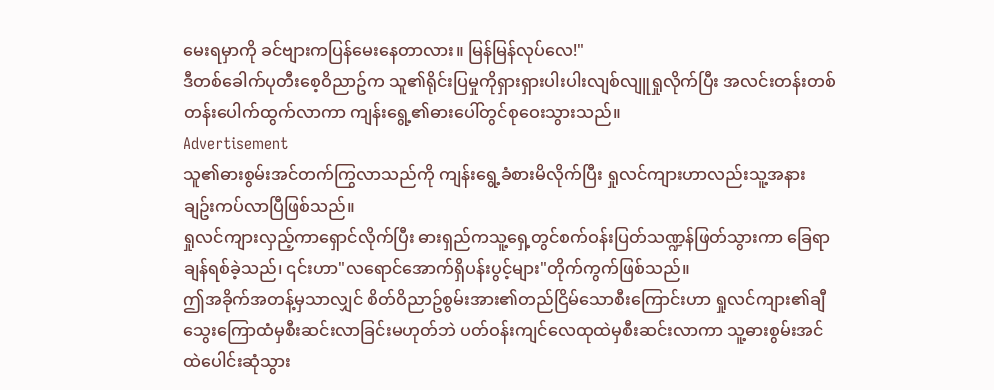မေးရမှာကို ခင်ဗျားကပြန်မေးနေတာလား။ မြန်မြန်လုပ်လေ!"
ဒီတစ်ခေါက်ပုတီးစေ့ဝိညာဥ်က သူ၏ရိုင်းပြမှုကိုရှားရှားပါးပါးလျစ်လျူရှုလိုက်ပြီး အလင်းတန်းတစ်တန်းပေါက်ထွက်လာကာ ကျန်းရွေ့၏ဓားပေါ်တွင်စုဝေးသွားသည်။
Advertisement
သူ၏ဓားစွမ်းအင်တက်ကြွလာသည်ကို ကျန်းရွေ့ခံစားမိလိုက်ပြီး ရှုလင်ကျားဟာလည်းသူ့အနားချဥ်းကပ်လာပြီဖြစ်သည်။
ရှုလင်ကျားလှည့်ကာရှောင်လိုက်ပြီး ဓားရှည်ကသူ့ရှေ့တွင်စက်ဝန်းပြတ်သဏ္ဍန်ဖြတ်သွားကာ ခြေရာချန်ရစ်ခဲ့သည်၊ ၎င်းဟာ"လရောင်အောက်ရှိပန်းပွင့်များ"တိုက်ကွက်ဖြစ်သည်။
ဤအခိုက်အတန့်မှသာလျှင် စိတ်ဝိညာဥ်စွမ်းအား၏တည်ငြိမ်သောစီးကြောင်းဟာ ရှုလင်ကျား၏ချီသွေးကြောထံမှစီးဆင်းလာခြင်းမဟုတ်ဘဲ ပတ်ဝန်းကျင်လေထုထဲမှစီးဆင်းလာကာ သူ့ဓားစွမ်းအင်ထဲပေါင်းဆုံသွား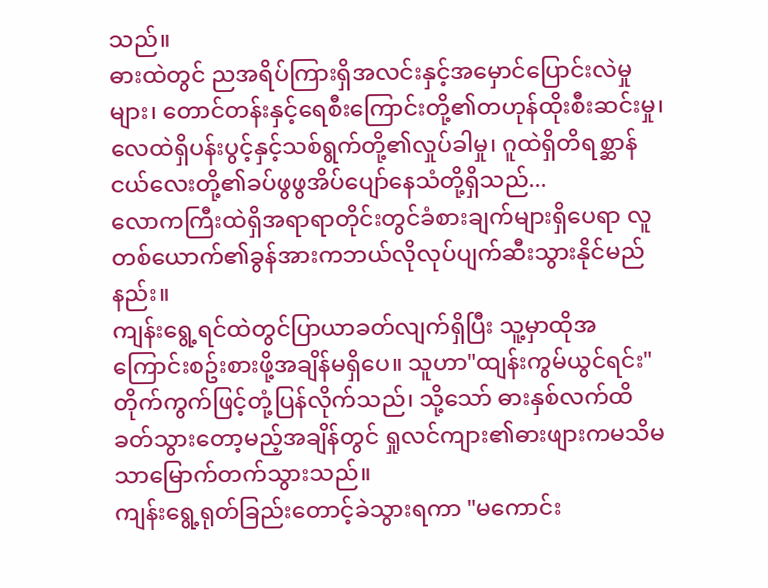သည်။
ဓားထဲတွင် ညအရိပ်ကြားရှိအလင်းနှင့်အမှောင်ပြောင်းလဲမှုများ၊ တောင်တန်းနှင့်ရေစီးကြောင်းတို့၏တဟုန်ထိုးစီးဆင်းမှု၊ လေထဲရှိပန်းပွင့်နှင့်သစ်ရွက်တို့၏လှုပ်ခါမှု၊ ဂူထဲရှိတိရစ္ဆာန်ငယ်လေးတို့၏ခပ်ဖွဖွအိပ်ပျော်နေသံတို့ရှိသည်...
လောကကြီးထဲရှိအရာရာတိုင်းတွင်ခံစားချက်များရှိပေရာ လူတစ်ယောက်၏ခွန်အားကဘယ်လိုလုပ်ပျက်ဆီးသွားနိုင်မည်နည်း။
ကျန်းရွေ့ရင်ထဲတွင်ပြာယာခတ်လျက်ရှိပြီး သူ့မှာထိုအကြောင်းစဥ်းစားဖို့အချိန်မရှိပေ။ သူဟာ"ထျန်းကွမ်ယွင်ရင်း"တိုက်ကွက်ဖြင့်တုံ့ပြန်လိုက်သည်၊ သို့သော် ဓားနှစ်လက်ထိခတ်သွားတော့မည့်အချိန်တွင် ရှုလင်ကျား၏ဓားဖျားကမသိမသာမြောက်တက်သွားသည်။
ကျန်းရွေ့ရုတ်ခြည်းတောင့်ခဲသွားရကာ "မကောင်း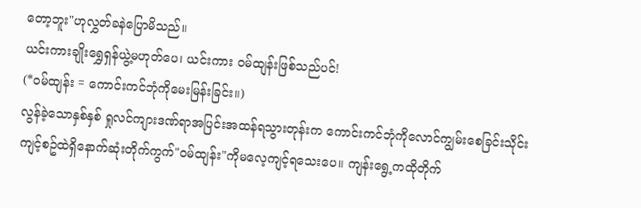တော့ဘူး"ဟုလွှတ်ခနဲပြောမိသည်။
ယင်းကားချိုးရွှေရှန်ယွဲ့မဟုတ်ပေ၊ ယင်းကား ဝမ်ထျန်းဖြစ်သည်ပင်!
(*ဝမ်ထျန်း = ကောင်းကင်ဘုံကိုမေးမြန်းခြင်း။)
လွန်ခဲ့သောနှစ်နှစ် ရှုလင်ကျားဒဏ်ရာအပြင်းအထန်ရသွားတုန်းက ကောင်းကင်ဘုံကိုလောင်ကျွမ်းစေခြင်းသိုင်းကျင့်စဥ်ထဲရှိနောက်ဆုံးတိုက်ကွက်"ဝမ်ထျန်း"ကိုမလေ့ကျင့်ရသေးပေ။ ကျန်းရွေ့ကထိုတိုက်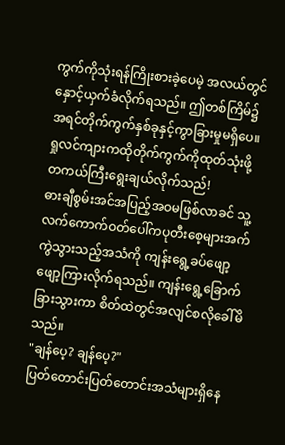ကွက်ကိုသုံးရန်ကြိုးစားခဲ့ပေမဲ့ အလယ်တွင်နှောင့်ယှက်ခံလိုက်ရသည်။ ဤတစ်ကြိမ်၌ အရင်တိုက်ကွက်နှစ်ခုနှင့်ကွာခြားမှုမရှိပေ။ ရှုလင်ကျားကထိုတိုက်ကွက်ကိုထုတ်သုံးဖို့တကယ်ကြီးရွေးချယ်လိုက်သည်!
ဓားချီစွမ်းအင်အပြည့်အဝမဖြစ်လာခင် သူ့လက်ကောက်ဝတ်ပေါ်ကပုတီးစေ့များအက်ကွဲသွားသည့်အသံကို ကျန်းရွေ့ခပ်ဖျော့ဖျော့ကြားလိုက်ရသည်။ ကျန်းရွေ့ခြောက်ခြားသွားကာ စိတ်ထဲတွင်အလျင်စလိုခေါ်မိသည်။
"ချန်ပေ့? ချန်ပေ့?"
ပြတ်တောင်းပြတ်တောင်းအသံများရှိနေ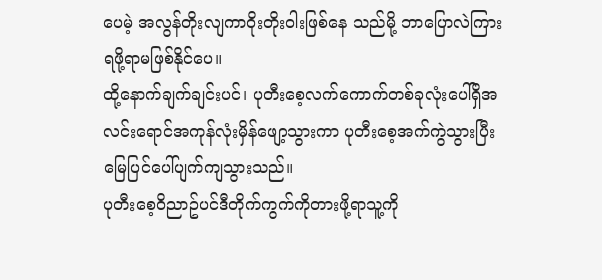ပေမဲ့ အလွန်တိုးလျကာဝိုးတိုးဝါးဖြစ်နေ သည်မို့ ဘာပြောလဲကြားရဖို့ရာမဖြစ်နိုင်ပေ။
ထို့နောက်ချက်ချင်းပင်၊ ပုတီးစေ့လက်ကောက်တစ်ခုလုံးပေါ်ရှိအလင်းရောင်အကုန်လုံးမှိန်ဖျော့သွားကာ ပုတီးစေ့အက်ကွဲသွားပြီး မြေပြင်ပေါ်ပျက်ကျသွားသည်။
ပုတီးစေ့ဝိညာဥ်ပင်ဒီတိုက်ကွက်ကိုတားဖို့ရာသူ့ကို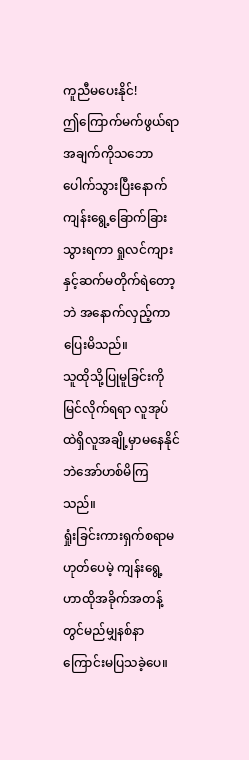ကူညီမပေးနိုင်!
ဤကြောက်မက်ဖွယ်ရာအချက်ကိုသဘောပေါက်သွားပြီးနောက် ကျန်းရွေ့ခြောက်ခြားသွားရကာ ရှုလင်ကျားနှင့်ဆက်မတိုက်ရဲတော့ဘဲ အနောက်လှည့်ကာပြေးမိသည်။
သူထိုသို့ပြုမူခြင်းကိုမြင်လိုက်ရရာ လူအုပ်ထဲရှိလူအချို့မှာမနေနိုင်ဘဲအော်ဟစ်မိကြသည်။
ရှုံးခြင်းကားရှက်စရာမဟုတ်ပေမဲ့ ကျန်းရွေ့ဟာထိုအခိုက်အတန့်တွင်မည်မျှနစ်နာကြောင်းမပြသခဲ့ပေ။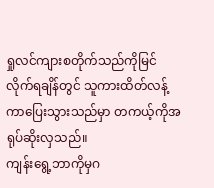ရှုလင်ကျားစတိုက်သည်ကိုမြင်လိုက်ရချိန်တွင် သူကားထိတ်လန့်ကာပြေးသွားသည်မှာ တကယ့်ကိုအရုပ်ဆိုးလှသည်။
ကျန်းရွေ့ဘာကိုမှဂ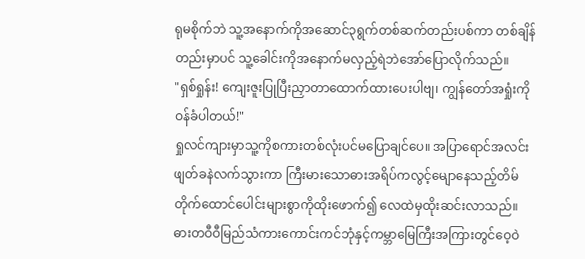ရုမစိုက်ဘဲ သူ့အနောက်ကိုအဆောင်၃ရွက်တစ်ဆက်တည်းပစ်ကာ တစ်ချိန်တည်းမှာပင် သူ့ခေါင်းကိုအနောက်မလှည့်ရဲဘဲအော်ပြောလိုက်သည်။
"ရှစ်ရှုန်း! ကျေးဇူးပြုပြီးညှာတာထောက်ထားပေးပါဗျ၊ ကျွန်တော်အရှုံးကိုဝန်ခံပါတယ်!"
ရှုလင်ကျားမှာသူ့ကိုစကားတစ်လုံးပင်မပြောချင်ပေ။ အပြာရောင်အလင်းဖျတ်ခနဲလက်သွားကာ ကြီးမားသောဓားအရိပ်ကလွင့်မျောနေသည့်တိမ်တိုက်ထောင်ပေါင်းများစွာကိုထိုးဖောက်၍ လေထဲမှထိုးဆင်းလာသည်။
ဓားတဝီဝီမြည်သံကားကောင်းကင်ဘုံနှင့်ကမ္ဘာမြေကြီးအကြားတွင်ဝေ့ဝဲ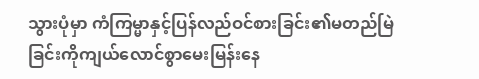သွားပုံမှာ ကံကြမ္မာနှင့်ပြန်လည်ဝင်စားခြင်း၏မတည်မြဲခြင်းကိုကျယ်လောင်စွာမေးမြန်းနေ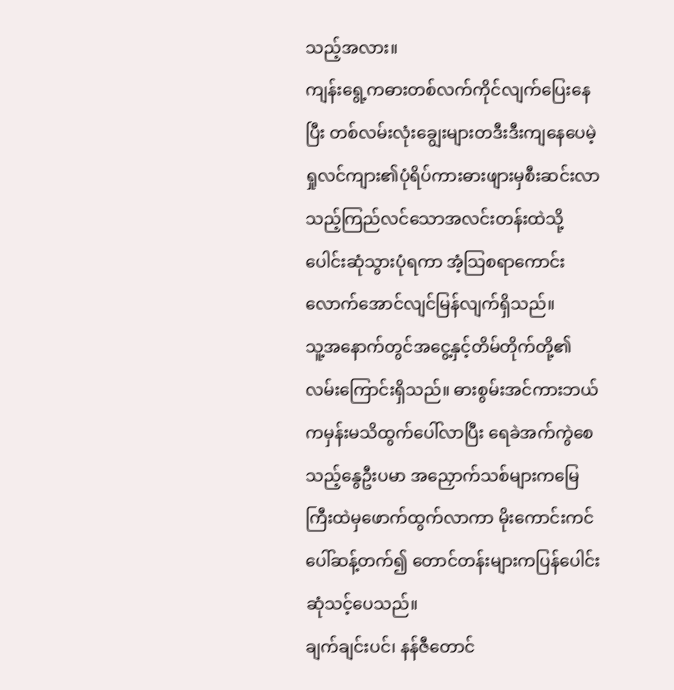သည့်အလား။
ကျန်းရွေ့ကဓားတစ်လက်ကိုင်လျက်ပြေးနေပြီး တစ်လမ်းလုံးချွေးများတဒီးဒီးကျနေပေမဲ့ ရှုလင်ကျား၏ပုံရိပ်ကားဓားဖျားမှစီးဆင်းလာသည့်ကြည်လင်သောအလင်းတန်းထဲသို့ပေါင်းဆုံသွားပုံရကာ အံ့သြစရာကောင်းလောက်အောင်လျင်မြန်လျက်ရှိသည်။
သူ့အနောက်တွင်အငွေ့နှင့်တိမ်တိုက်တို့၏လမ်းကြောင်းရှိသည်။ ဓားစွမ်းအင်ကားဘယ်ကမှန်းမသိထွက်ပေါ်လာပြီး ရေခဲအက်ကွဲစေသည့်နွေဦးပမာ အညှောက်သစ်များကမြေကြီးထဲမှဖောက်ထွက်လာကာ မိုးကောင်းကင်ပေါ်ဆန့်တက်၍ တောင်တန်းများကပြန်ပေါင်းဆုံသင့်ပေသည်။
ချက်ချင်းပင်၊ နန်ဇီတောင်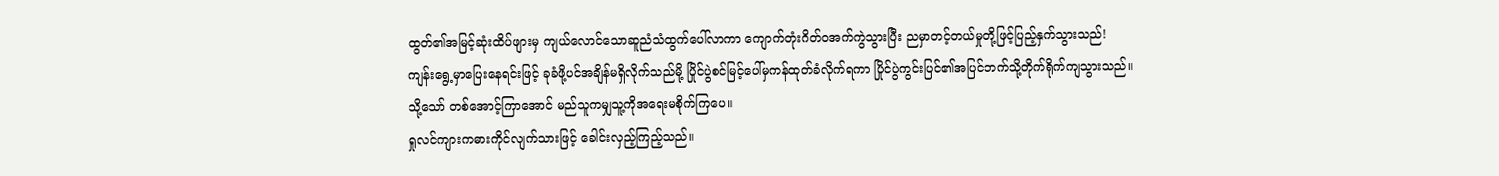ထွတ်၏အမြင့်ဆုံးထိပ်ဖျားမှ ကျယ်လောင်သောဆူညံသံထွက်ပေါ်လာကာ ကျောက်တုံးဂိတ်ဝအက်ကွဲသွားပြီး ညမှာတင့်တယ်မှုတို့ဖြင့်ပြည့်နှက်သွားသည်!
ကျန်းရွေ့မှာပြေးနေရင်းဖြင့် ခုခံဖို့ပင်အချိန်မရှိလိုက်သည်မို့ ပြိုင်ပွဲစင်မြင့်ပေါ်မှကန်ထုတ်ခံလိုက်ရကာ ပြိုင်ပွဲကွင်းပြင်၏အပြင်ဘက်သို့တိုက်ရိုက်ကျသွားသည်။
သို့သော် တစ်အောင့်ကြာအောင် မည်သူကမျှသူ့ကိုအရေးမစိုက်ကြပေ။
ရှုလင်ကျားကဓားကိုင်လျက်သားဖြင့် ခေါင်းလှည့်ကြည့်သည်။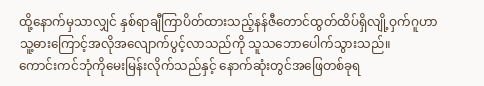ထို့နောက်မှသာလျှင် နှစ်ရာချီကြာပိတ်ထားသည့်နန်ဇီတောင်ထွတ်ထိပ်ရှိလျို့ဝှက်ဂူဟာ သူ့ဓားကြောင့်အလိုအလျောက်ပွင့်လာသည်ကို သူသဘောပေါက်သွားသည်။
ကောင်းကင်ဘုံကိုမေးမြန်းလိုက်သည်နှင့် နောက်ဆုံးတွင်အဖြေတစ်ခုရ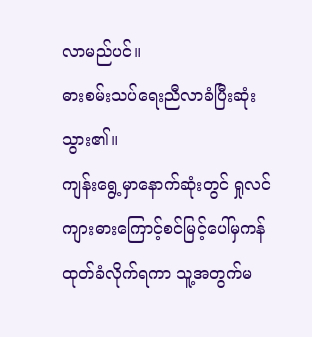လာမည်ပင်။
ဓားစမ်းသပ်ရေးညီလာခံပြီးဆုံးသွား၏။
ကျန်းရွေ့မှာနောက်ဆုံးတွင် ရှုလင်ကျားဓားကြောင့်စင်မြင့်ပေါ်မှကန်ထုတ်ခံလိုက်ရကာ သူ့အတွက်မ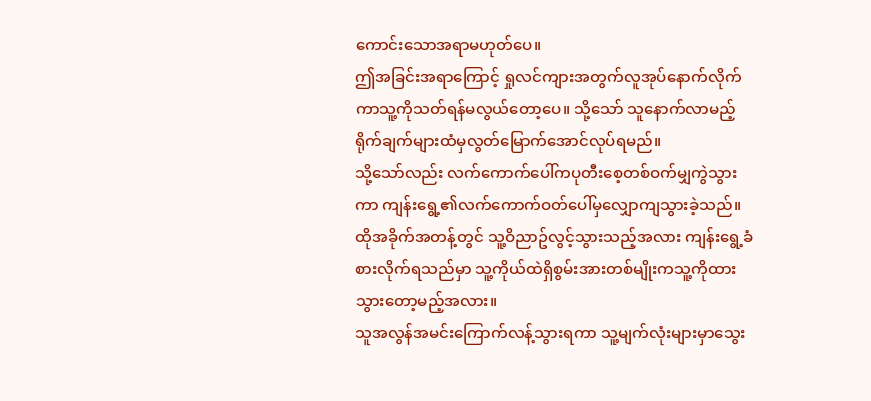ကောင်းသောအရာမဟုတ်ပေ။
ဤအခြင်းအရာကြောင့် ရှုလင်ကျားအတွက်လူအုပ်နောက်လိုက်ကာသူ့ကိုသတ်ရန်မလွယ်တော့ပေ။ သို့သော် သူနောက်လာမည့်ရိုက်ချက်များထံမှလွတ်မြောက်အောင်လုပ်ရမည်။
သို့သော်လည်း လက်ကောက်ပေါ်ကပုတီးစေ့တစ်ဝက်မျှကွဲသွားကာ ကျန်းရွေ့၏လက်ကောက်ဝတ်ပေါ်မှလျှောကျသွားခဲ့သည်။
ထိုအခိုက်အတန့်တွင် သူ့ဝိညာဥ်လွင့်သွားသည့်အလား ကျန်းရွေ့ခံစားလိုက်ရသည်မှာ သူ့ကိုယ်ထဲရှိစွမ်းအားတစ်မျိုးကသူ့ကိုထားသွားတော့မည့်အလား။
သူအလွန်အမင်းကြောက်လန့်သွားရကာ သူ့မျက်လုံးများမှာသွေး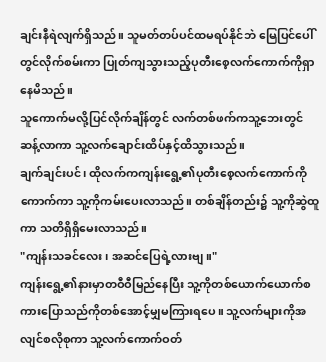ချင်းနီရဲလျက်ရှိသည်။ သူမတ်တပ်ပင်ထမရပ်နိုင်ဘဲ မြေပြင်ပေါ်တွင်လိုက်စမ်းကာ ပြုတ်ကျသွားသည့်ပုတီးစေ့လက်ကောက်ကိုရှာနေမိသည်။
သူကောက်မလို့ပြင်လိုက်ချိန်တွင် လက်တစ်ဖက်ကသူ့ဘေးတွင်ဆန့်လာကာ သူ့လက်ချောင်းထိပ်နှင့်ထိသွားသည်။
ချက်ချင်းပင်၊ ထိုလက်ကကျန်းရွေ့၏ပုတီးစေ့လက်ကောက်ကိုကောက်ကာ သူ့ကိုကမ်းပေးလာသည်။ တစ်ချိန်တည်း၌ သူ့ကိုဆွဲထူကာ သတိရှိရှိမေးလာသည်။
"ကျန်းသခင်လေး၊ အဆင်ပြေရဲ့လားဗျ။"
ကျန်းရွေ့၏နားမှာတဝီဝီမြည်နေပြီး သူ့ကိုတစ်ယောက်ယောက်စကားပြောသည်ကိုတစ်အောင့်မျှမကြားရပေ။ သူ့လက်များကိုအလျင်စလိုစုကာ သူ့လက်ကောက်ဝတ်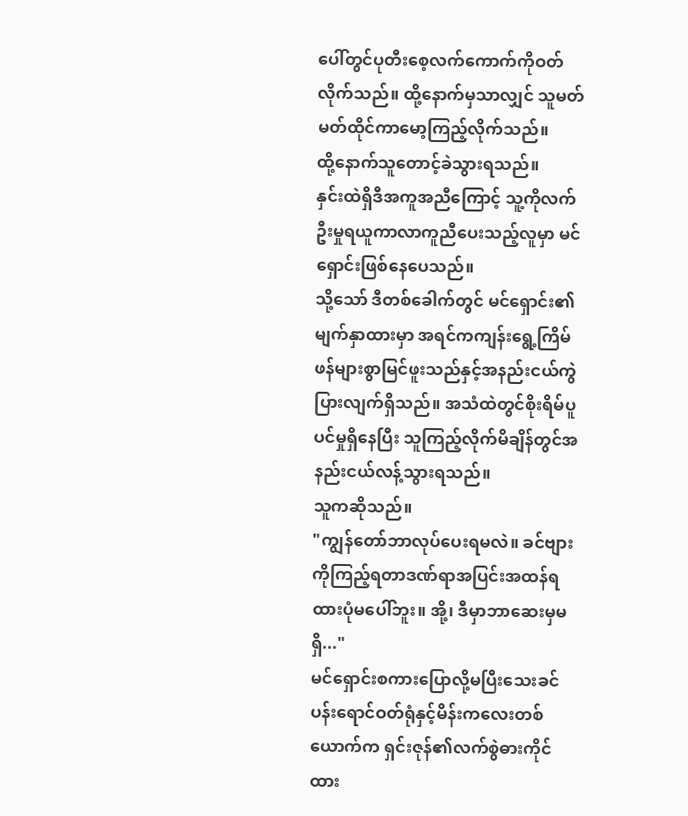ပေါ်တွင်ပုတီးစေ့လက်ကောက်ကိုဝတ်လိုက်သည်။ ထို့နောက်မှသာလျှင် သူမတ်မတ်ထိုင်ကာမော့ကြည့်လိုက်သည်။
ထို့နောက်သူတောင့်ခဲသွားရသည်။
နှင်းထဲရှိဒီအကူအညီကြောင့် သူ့ကိုလက်ဦးမှုရယူကာလာကူညီပေးသည့်လူမှာ မင်ရှောင်းဖြစ်နေပေသည်။
သို့သော် ဒီတစ်ခေါက်တွင် မင်ရှောင်း၏မျက်နှာထားမှာ အရင်ကကျန်းရွေ့ကြိမ်ဖန်များစွာမြင်ဖူးသည်နှင့်အနည်းငယ်ကွဲပြားလျက်ရှိသည်။ အသံထဲတွင်စိုးရိမ်ပူပင်မှုရှိနေပြီး သူကြည့်လိုက်မိချိန်တွင်အနည်းငယ်လန့်သွားရသည်။
သူကဆိုသည်။
"ကျွန်တော်ဘာလုပ်ပေးရမလဲ။ ခင်ဗျားကိုကြည့်ရတာဒဏ်ရာအပြင်းအထန်ရထားပုံမပေါ်ဘူး။ အို့၊ ဒီမှာဘာဆေးမှမရှိ..."
မင်ရှောင်းစကားပြောလို့မပြီးသေးခင် ပန်းရောင်ဝတ်ရုံနှင့်မိန်းကလေးတစ်ယောက်က ရှင်းဇုန်၏လက်စွဲဓားကိုင်ထား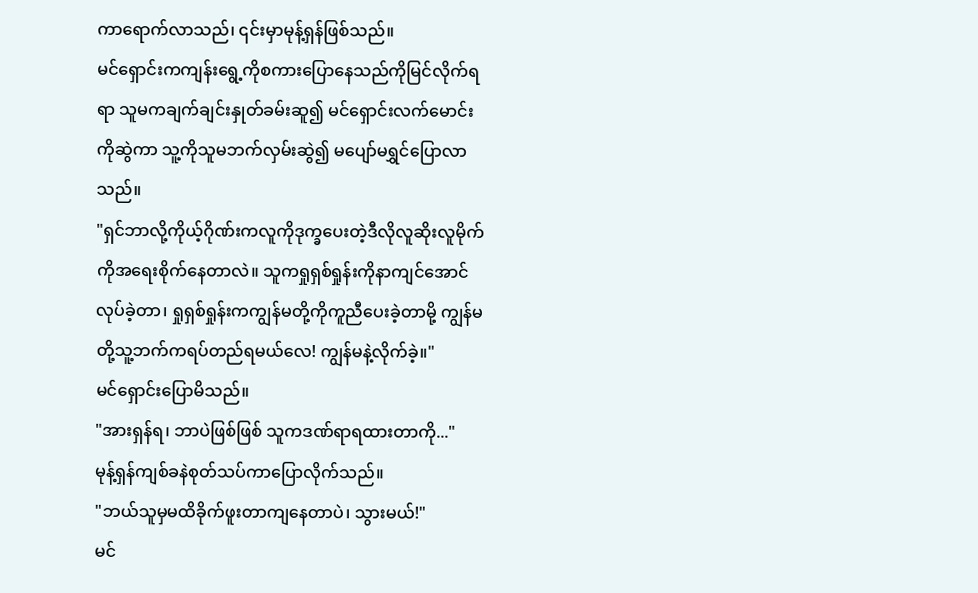ကာရောက်လာသည်၊ ၎င်းမှာမုန့်ရှန်ဖြစ်သည်။
မင်ရှောင်းကကျန်းရွေ့ကိုစကားပြောနေသည်ကိုမြင်လိုက်ရရာ သူမကချက်ချင်းနှုတ်ခမ်းဆူ၍ မင်ရှောင်းလက်မောင်းကိုဆွဲကာ သူ့ကိုသူမဘက်လှမ်းဆွဲ၍ မပျော်မရွှင်ပြောလာသည်။
"ရှင်ဘာလို့ကိုယ့်ဂိုဏ်းကလူကိုဒုက္ခပေးတဲ့ဒီလိုလူဆိုးလူမိုက်ကိုအရေးစိုက်နေတာလဲ။ သူကရှုရှစ်ရှုန်းကိုနာကျင်အောင်လုပ်ခဲ့တာ၊ ရှုရှစ်ရှုန်းကကျွန်မတို့ကိုကူညီပေးခဲ့တာမို့ ကျွန်မတို့သူ့ဘက်ကရပ်တည်ရမယ်လေ! ကျွန်မနဲ့လိုက်ခဲ့။"
မင်ရှောင်းပြောမိသည်။
"အားရှန်ရ၊ ဘာပဲဖြစ်ဖြစ် သူကဒဏ်ရာရထားတာကို..."
မုန့်ရှန်ကျစ်ခနဲစုတ်သပ်ကာပြောလိုက်သည်။
"ဘယ်သူမှမထိခိုက်ဖူးတာကျနေတာပဲ၊ သွားမယ်!"
မင်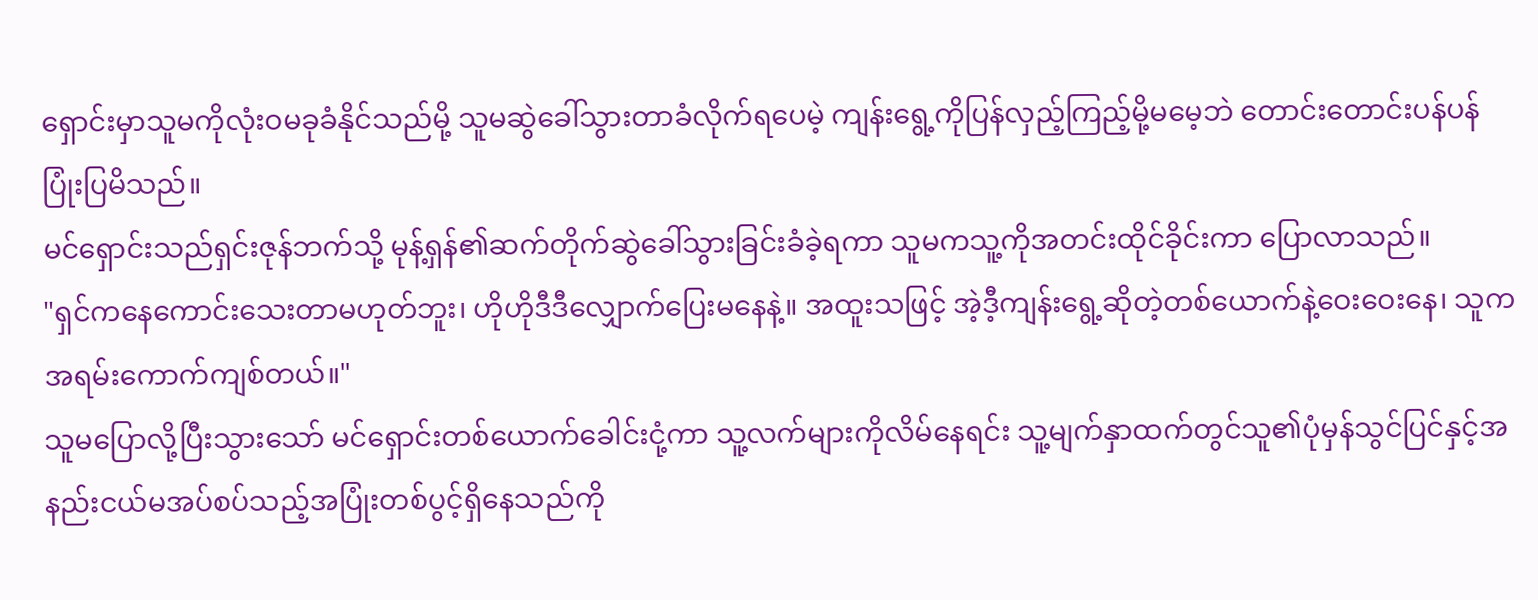ရှောင်းမှာသူမကိုလုံးဝမခုခံနိုင်သည်မို့ သူမဆွဲခေါ်သွားတာခံလိုက်ရပေမဲ့ ကျန်းရွေ့ကိုပြန်လှည့်ကြည့်မို့မမေ့ဘဲ တောင်းတောင်းပန်ပန်ပြုံးပြမိသည်။
မင်ရှောင်းသည်ရှင်းဇုန်ဘက်သို့ မုန့်ရှန်၏ဆက်တိုက်ဆွဲခေါ်သွားခြင်းခံခဲ့ရကာ သူမကသူ့ကိုအတင်းထိုင်ခိုင်းကာ ပြောလာသည်။
"ရှင်ကနေကောင်းသေးတာမဟုတ်ဘူး၊ ဟိုဟိုဒီဒီလျှောက်ပြေးမနေနဲ့။ အထူးသဖြင့် အဲ့ဒီ့ကျန်းရွေ့ဆိုတဲ့တစ်ယောက်နဲ့ဝေးဝေးနေ၊ သူကအရမ်းကောက်ကျစ်တယ်။"
သူမပြောလို့ပြီးသွားသော် မင်ရှောင်းတစ်ယောက်ခေါင်းငုံ့ကာ သူ့လက်များကိုလိမ်နေရင်း သူ့မျက်နှာထက်တွင်သူ၏ပုံမှန်သွင်ပြင်နှင့်အနည်းငယ်မအပ်စပ်သည့်အပြုံးတစ်ပွင့်ရှိနေသည်ကို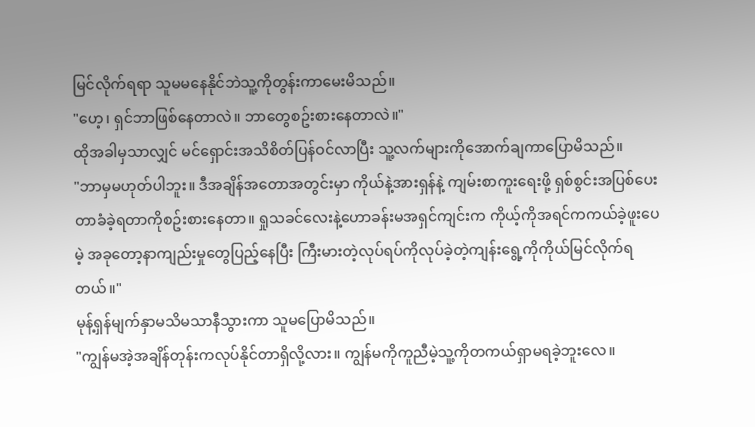မြင်လိုက်ရရာ သူမမနေနိုင်ဘဲသူ့ကိုတွန်းကာမေးမိသည်။
"ဟေ့၊ ရှင်ဘာဖြစ်နေတာလဲ။ ဘာတွေစဥ်းစားနေတာလဲ။"
ထိုအခါမှသာလျှင် မင်ရှောင်းအသိစိတ်ပြန်ဝင်လာပြီး သူ့လက်များကိုအောက်ချကာပြောမိသည်။
"ဘာမှမဟုတ်ပါဘူး။ ဒီအချိန်အတောအတွင်းမှာ ကိုယ်နဲ့အားရှန်နဲ့ ကျမ်းစာကူးရေးဖို့ ရှစ်စွင်းအပြစ်ပေးတာခံခဲ့ရတာကိုစဥ်းစားနေတာ။ ရှုသခင်လေးနဲ့ဟောခန်းမအရှင်ကျင်းက ကိုယ့်ကိုအရင်ကကယ်ခဲ့ဖူးပေမဲ့ အခုတော့နာကျည်းမှုတွေပြည့်နေပြီး ကြီးမားတဲ့လုပ်ရပ်ကိုလုပ်ခဲ့တဲ့ကျန်းရွေ့ကိုကိုယ်မြင်လိုက်ရတယ်။"
မုန့်ရှန်မျက်နှာမသိမသာနီသွားကာ သူမပြောမိသည်။
"ကျွန်မအဲ့အချိန်တုန်းကလုပ်နိုင်တာရှိလို့လား။ ကျွန်မကိုကူညီမဲ့သူ့ကိုတကယ်ရှာမရခဲ့ဘူးလေ။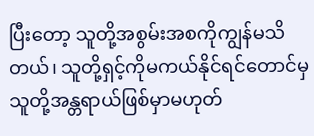ပြီးတော့ သူတို့အစွမ်းအစကိုကျွန်မသိတယ်၊ သူတို့ရှင့်ကိုမကယ်နိုင်ရင်တောင်မှ သူတို့အန္တရာယ်ဖြစ်မှာမဟုတ်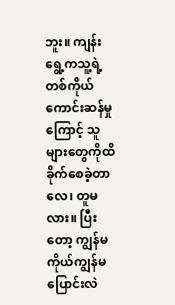ဘူး။ ကျန်းရွေ့ကသူ့ရဲ့တစ်ကိုယ်ကောင်းဆန်မှုကြောင့် သူများတွေကိုထိခိုက်စေခဲ့တာလေ၊ တူမလား။ ပြီးတော့ ကျွန်မကိုယ်ကျွန်မပြောင်းလဲ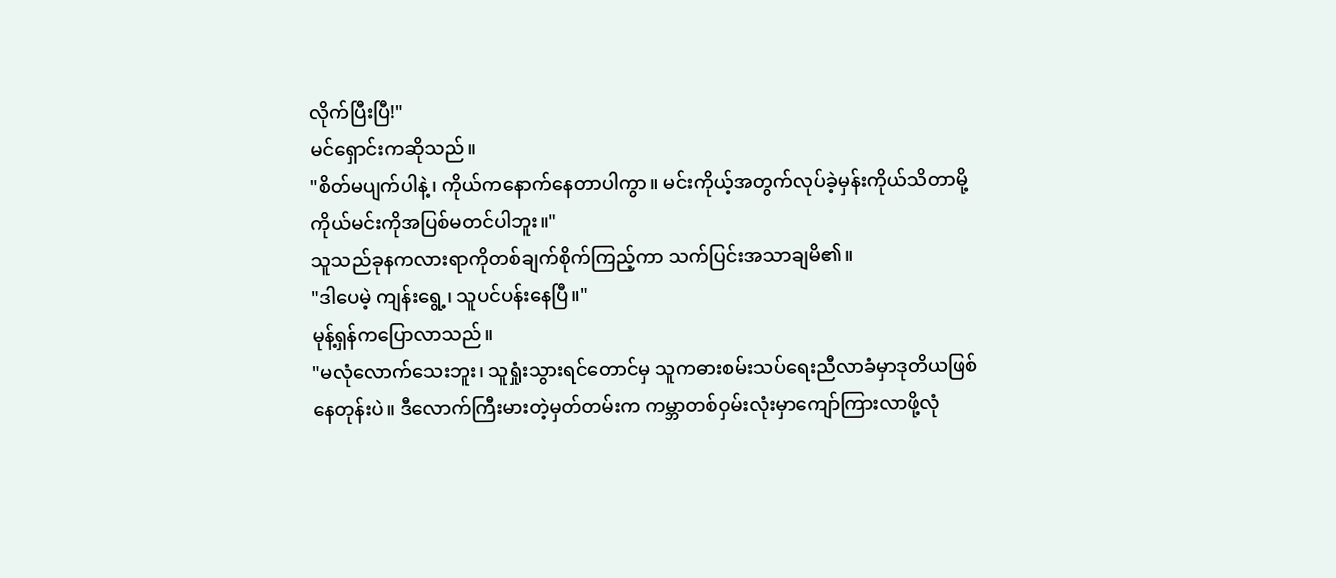လိုက်ပြီးပြီ!"
မင်ရှောင်းကဆိုသည်။
"စိတ်မပျက်ပါနဲ့၊ ကိုယ်ကနောက်နေတာပါကွာ။ မင်းကိုယ့်အတွက်လုပ်ခဲ့မှန်းကိုယ်သိတာမို့ ကိုယ်မင်းကိုအပြစ်မတင်ပါဘူး။"
သူသည်ခုနကလားရာကိုတစ်ချက်စိုက်ကြည့်ကာ သက်ပြင်းအသာချမိ၏။
"ဒါပေမဲ့ ကျန်းရွေ့၊ သူပင်ပန်းနေပြီ။"
မုန့်ရှန်ကပြောလာသည်။
"မလုံလောက်သေးဘူး၊ သူရှုံးသွားရင်တောင်မှ သူကဓားစမ်းသပ်ရေးညီလာခံမှာဒုတိယဖြစ်နေတုန်းပဲ။ ဒီလောက်ကြီးမားတဲ့မှတ်တမ်းက ကမ္ဘာတစ်ဝှမ်းလုံးမှာကျော်ကြားလာဖို့လုံ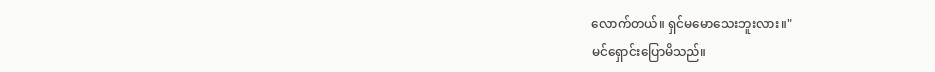လောက်တယ်။ ရှင်မမောသေးဘူးလား။"
မင်ရှောင်းပြောမိသည်။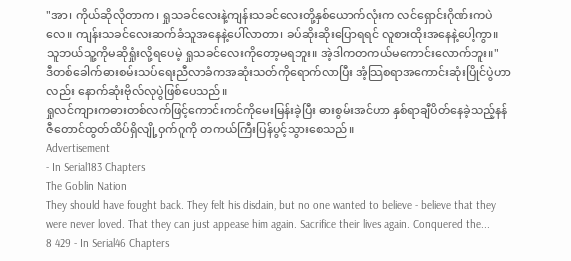"အာ၊ ကိုယ်ဆိုလိုတာက၊ ရှုသခင်လေးနဲ့ကျန်းသခင်လေးတို့နှစ်ယောက်လုံးက လင်ရှောင်းဂိုဏ်းကပဲလေ။ ကျန်းသခင်လေးဆက်ခံသူအနေနဲ့ပေါ်လာတာ၊ ခပ်ဆိုးဆိုးပြောရရင် လူစားထိုးအနေနဲ့ပေါ့ကွာ။ သူဘယ်သူ့ကိုမဆိုရှုံးလို့ရပေမဲ့ ရှုသခင်လေးကိုတော့မရဘူး။ အဲ့ဒါကတကယ်မကောင်းလောက်ဘူး။"
ဒီတစ်ခေါက်ဓားစမ်းသပ်ရေးညီလာခံကအဆုံးသတ်ကိုရောက်လာပြီး အံ့သြစရာအကောင်းဆုံးပြိုင်ပွဲဟာလည်း နောက်ဆုံးဗိုလ်လုပွဲဖြစ်ပေသည်။
ရှုလင်ကျားကဓားတစ်လက်ဖြင့်ကောင်းကင်ကိုမေးမြန်းခဲ့ပြီး ဓားစွမ်းအင်ဟာ နှစ်ရာချီပိတ်နေခဲ့သည့်နန်ဇီတောင်ထွတ်ထိပ်ရှိလျို့ဝှက်ဂူကို တကယ်ကြီးပြန်ပွင့်သွားစေသည်။
Advertisement
- In Serial183 Chapters
The Goblin Nation
They should have fought back. They felt his disdain, but no one wanted to believe - believe that they were never loved. That they can just appease him again. Sacrifice their lives again. Conquered the...
8 429 - In Serial46 Chapters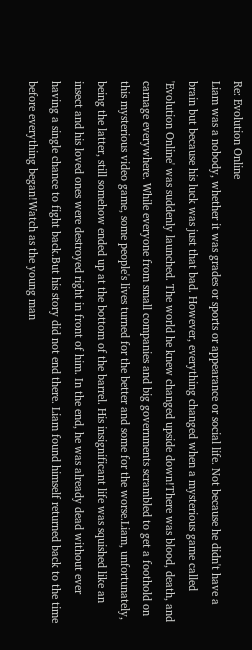Re: Evolution Online
Liam was a nobody, whether it was grades or sports or appearance or social life. Not because he didn't have a brain but because his luck was just that bad. However, everything changed when a mysterious game called 'Evolution Online' was suddenly launched. The world he knew changed upside down!There was blood, death, and carnage everywhere. While everyone from small companies and big governments scrambled to get a foothold on this mysterious video game, some people's lives turned for the better and some for the worse.Liam, unfortunately, being the latter, still somehow ended up at the bottom of the barrel. His insignificant life was squished like an insect and his loved ones were destroyed right in front of him. In the end, he was already dead without ever having a single chance to fight back.But his story did not end there. Liam found himself returned back to the time before everything began!Watch as the young man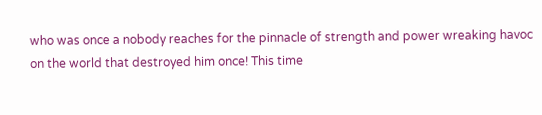who was once a nobody reaches for the pinnacle of strength and power wreaking havoc on the world that destroyed him once! This time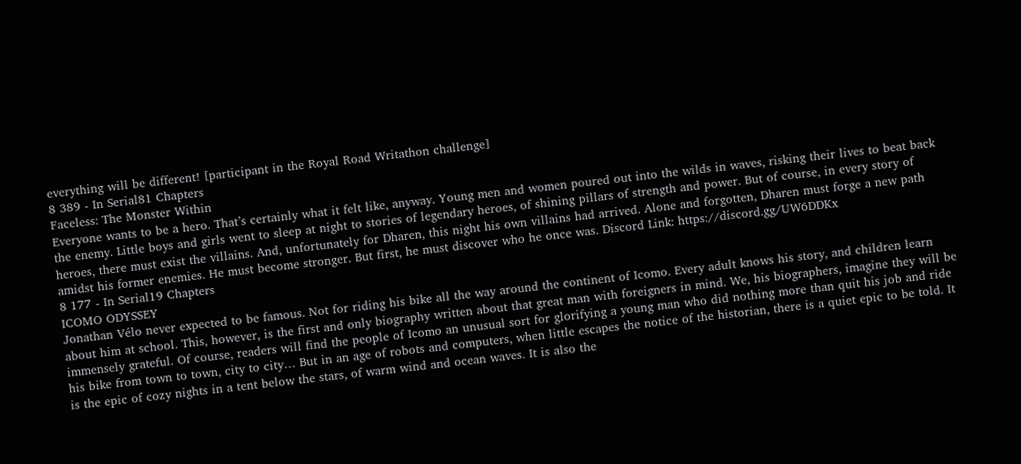everything will be different! [participant in the Royal Road Writathon challenge]
8 389 - In Serial81 Chapters
Faceless: The Monster Within
Everyone wants to be a hero. That’s certainly what it felt like, anyway. Young men and women poured out into the wilds in waves, risking their lives to beat back the enemy. Little boys and girls went to sleep at night to stories of legendary heroes, of shining pillars of strength and power. But of course, in every story of heroes, there must exist the villains. And, unfortunately for Dharen, this night his own villains had arrived. Alone and forgotten, Dharen must forge a new path amidst his former enemies. He must become stronger. But first, he must discover who he once was. Discord Link: https://discord.gg/UW6DDKx
8 177 - In Serial19 Chapters
ICOMO ODYSSEY
Jonathan Vélo never expected to be famous. Not for riding his bike all the way around the continent of Icomo. Every adult knows his story, and children learn about him at school. This, however, is the first and only biography written about that great man with foreigners in mind. We, his biographers, imagine they will be immensely grateful. Of course, readers will find the people of Icomo an unusual sort for glorifying a young man who did nothing more than quit his job and ride his bike from town to town, city to city… But in an age of robots and computers, when little escapes the notice of the historian, there is a quiet epic to be told. It is the epic of cozy nights in a tent below the stars, of warm wind and ocean waves. It is also the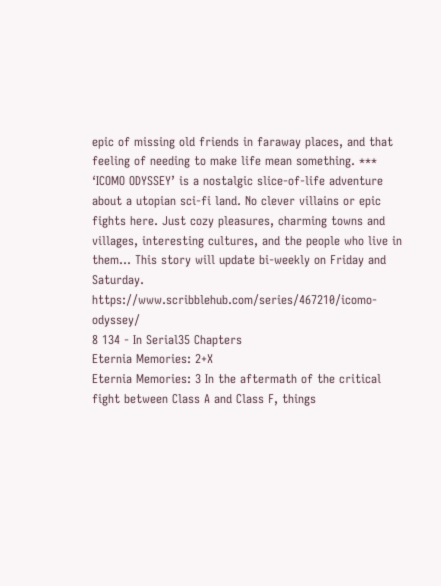epic of missing old friends in faraway places, and that feeling of needing to make life mean something. *** ‘ICOMO ODYSSEY’ is a nostalgic slice-of-life adventure about a utopian sci-fi land. No clever villains or epic fights here. Just cozy pleasures, charming towns and villages, interesting cultures, and the people who live in them… This story will update bi-weekly on Friday and Saturday. https://www.scribblehub.com/series/467210/icomo-odyssey/
8 134 - In Serial35 Chapters
Eternia Memories: 2+X
Eternia Memories: 3 In the aftermath of the critical fight between Class A and Class F, things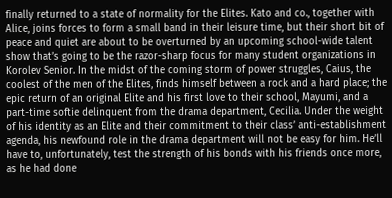finally returned to a state of normality for the Elites. Kato and co., together with Alice, joins forces to form a small band in their leisure time, but their short bit of peace and quiet are about to be overturned by an upcoming school-wide talent show that’s going to be the razor-sharp focus for many student organizations in Korolev Senior. In the midst of the coming storm of power struggles, Caius, the coolest of the men of the Elites, finds himself between a rock and a hard place; the epic return of an original Elite and his first love to their school, Mayumi, and a part-time softie delinquent from the drama department, Cecilia. Under the weight of his identity as an Elite and their commitment to their class’ anti-establishment agenda, his newfound role in the drama department will not be easy for him. He’ll have to, unfortunately, test the strength of his bonds with his friends once more, as he had done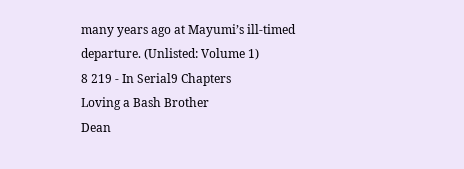many years ago at Mayumi’s ill-timed departure. (Unlisted: Volume 1)
8 219 - In Serial9 Chapters
Loving a Bash Brother
Dean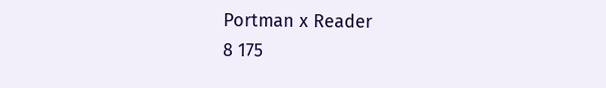Portman x Reader
8 175